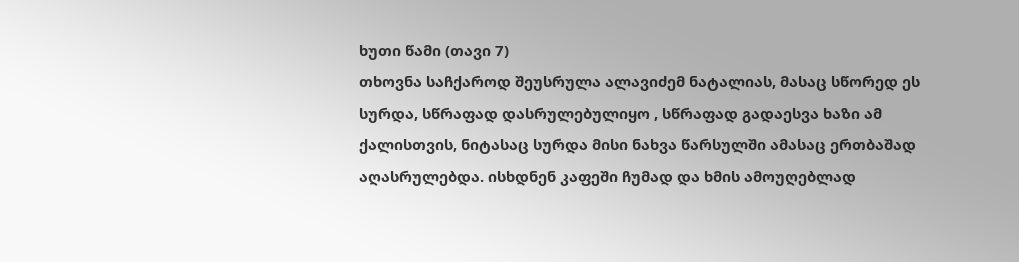ხუთი წამი (თავი 7)
თხოვნა საჩქაროდ შეუსრულა ალავიძემ ნატალიას, მასაც სწორედ ეს სურდა, სწრაფად დასრულებულიყო , სწრაფად გადაესვა ხაზი ამ ქალისთვის, ნიტასაც სურდა მისი ნახვა წარსულში ამასაც ერთბაშად აღასრულებდა. ისხდნენ კაფეში ჩუმად და ხმის ამოუღებლად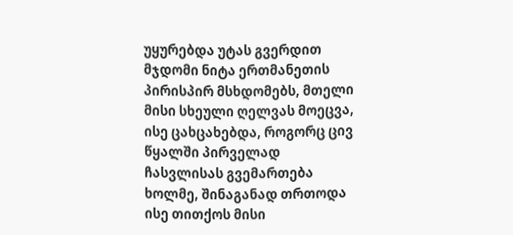უყურებდა უტას გვერდით მჯდომი ნიტა ერთმანეთის პირისპირ მსხდომებს, მთელი მისი სხეული ღელვას მოეცვა, ისე ცახცახებდა, როგორც ცივ წყალში პირველად ჩასვლისას გვემართება ხოლმე, შინაგანად თრთოდა ისე თითქოს მისი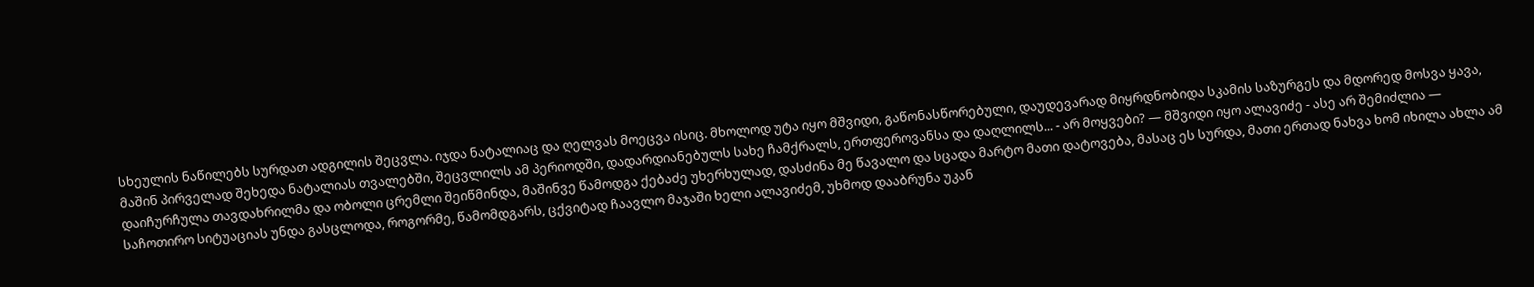სხეულის ნაწილებს სურდათ ადგილის შეცვლა. იჯდა ნატალიაც და ღელვას მოეცვა ისიც. მხოლოდ უტა იყო მშვიდი, გაწონასწორებული, დაუდევარად მიყრდნობიდა სკამის საზურგეს და მდორედ მოსვა ყავა, მაშინ პირველად შეხედა ნატალიას თვალებში, შეცვლილს ამ პერიოდში, დადარდიანებულს სახე ჩამქრალს, ერთფეროვანსა და დაღლილს... - არ მოყვები? — მშვიდი იყო ალავიძე - ასე არ შემიძლია — დაიჩურჩულა თავდახრილმა და ობოლი ცრემლი შეიწმინდა, მაშინვე წამოდგა ქებაძე უხერხულად, დასძინა მე წავალო და სცადა მარტო მათი დატოვება, მასაც ეს სურდა, მათი ერთად ნახვა ხომ იხილა ახლა ამ საჩოთირო სიტუაციას უნდა გასცლოდა, როგორმე, წამომდგარს, ცქვიტად ჩაავლო მაჯაში ხელი ალავიძემ, უხმოდ დააბრუნა უკან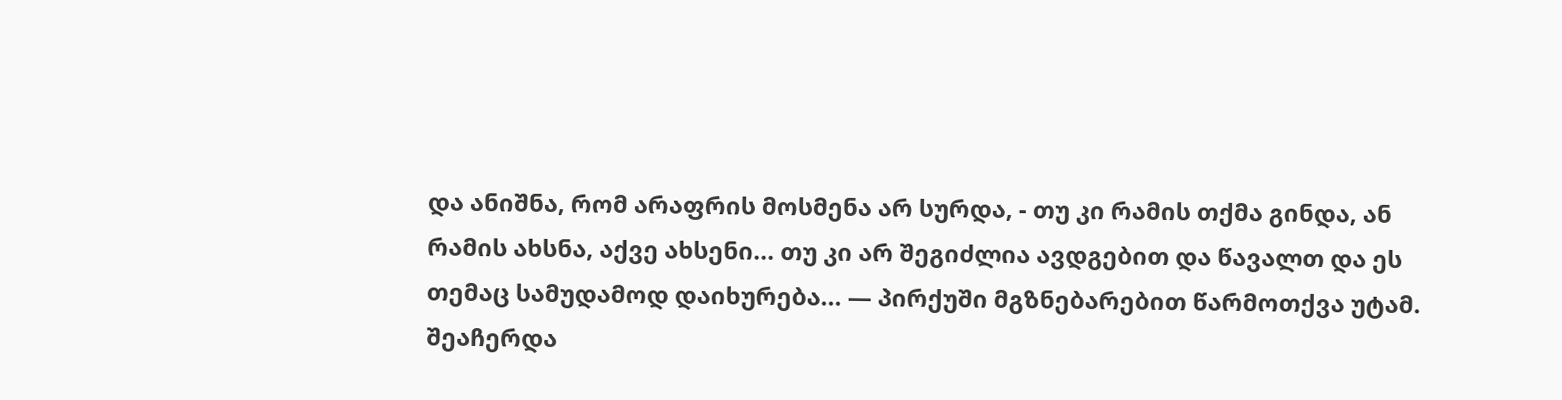და ანიშნა, რომ არაფრის მოსმენა არ სურდა, - თუ კი რამის თქმა გინდა, ან რამის ახსნა, აქვე ახსენი... თუ კი არ შეგიძლია ავდგებით და წავალთ და ეს თემაც სამუდამოდ დაიხურება... — პირქუში მგზნებარებით წარმოთქვა უტამ. შეაჩერდა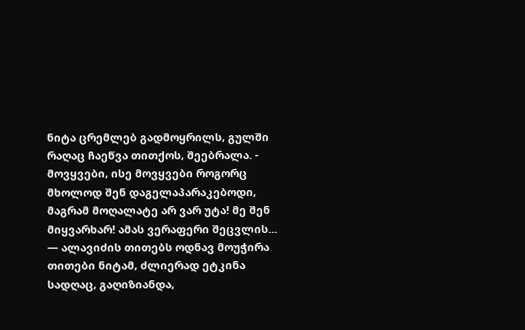ნიტა ცრემლებ გადმოყრილს, გულში რაღაც ჩაეწვა თითქოს, შეებრალა. - მოვყვები, ისე მოვყვები როგორც მხოლოდ შენ დაგელაპარაკებოდი, მაგრამ მოღალატე არ ვარ უტა! მე შენ მიყვარხარ! ამას ვერაფერი შეცვლის... — ალავიძის თითებს ოდნავ მოუჭირა თითები ნიტამ, ძლიერად ეტკინა სადღაც, გაღიზიანდა,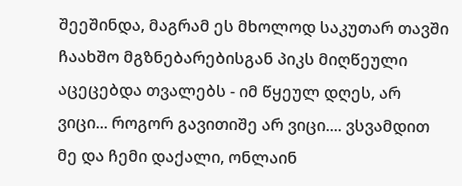შეეშინდა, მაგრამ ეს მხოლოდ საკუთარ თავში ჩაახშო მგზნებარებისგან პიკს მიღწეული აცეცებდა თვალებს - იმ წყეულ დღეს, არ ვიცი... როგორ გავითიშე არ ვიცი.... ვსვამდით მე და ჩემი დაქალი, ონლაინ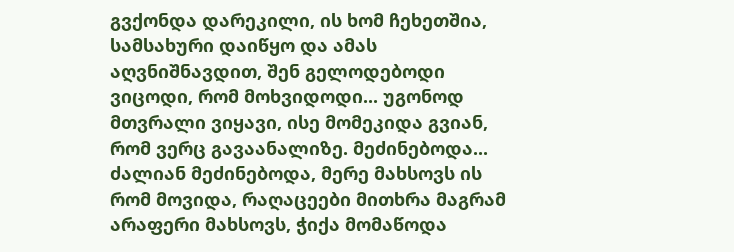გვქონდა დარეკილი, ის ხომ ჩეხეთშია, სამსახური დაიწყო და ამას აღვნიშნავდით, შენ გელოდებოდი ვიცოდი, რომ მოხვიდოდი... უგონოდ მთვრალი ვიყავი, ისე მომეკიდა გვიან, რომ ვერც გავაანალიზე. მეძინებოდა... ძალიან მეძინებოდა, მერე მახსოვს ის რომ მოვიდა, რაღაცეები მითხრა მაგრამ არაფერი მახსოვს, ჭიქა მომაწოდა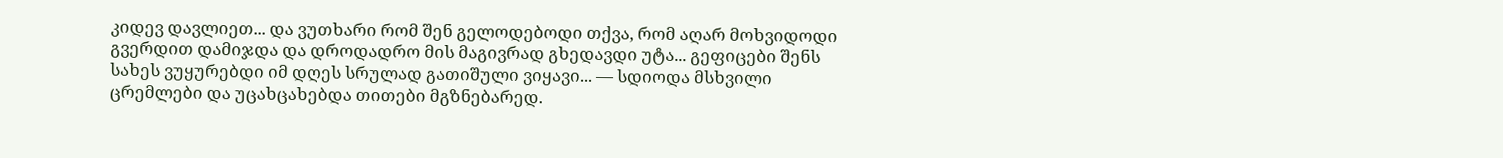კიდევ დავლიეთ... და ვუთხარი რომ შენ გელოდებოდი თქვა, რომ აღარ მოხვიდოდი გვერდით დამიჯდა და დროდადრო მის მაგივრად გხედავდი უტა... გეფიცები შენს სახეს ვუყურებდი იმ დღეს სრულად გათიშული ვიყავი... — სდიოდა მსხვილი ცრემლები და უცახცახებდა თითები მგზნებარედ.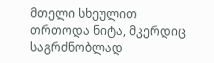მთელი სხეულით თრთოდა ნიტა, მკერდიც საგრძნობლად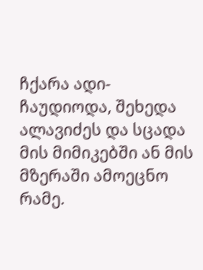ჩქარა ადი-ჩაუდიოდა, შეხედა ალავიძეს და სცადა მის მიმიკებში ან მის მზერაში ამოეცნო რამე.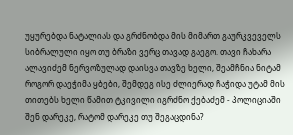უყურებდა ნატალიას და გრძნობდა მის მიმართ გაურკვეველს სიბრალული იყო თუ ბრაზი ვერც თავად გაეგო. თავი ჩახარა ალავიძემ ნერვოზულად დაისვა თავზე ხელი, შეამჩნია ნიტამ როგორ დაეჭიმა ყბები, შემდეგ ისე ძლიერად ჩაჭიდა უტამ მის თითებს ხელი წამით ტკივილი იგრძნო ქებაძემ - პოლიციაში შენ დარეკე, რატომ დარეკე თუ შეგაცდინა?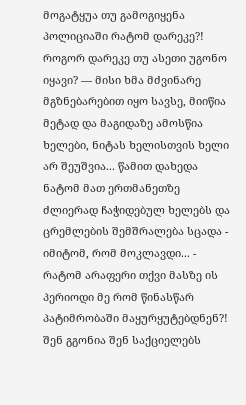მოგატყუა თუ გამოგიყენა პოლიციაში რატომ დარეკე?! როგორ დარეკე თუ ასეთი უგონო იყავი? — მისი ხმა მძვინარე მგზნებარებით იყო სავსე, მიიწია მეტად და მაგიდაზე ამოსწია ხელები, ნიტას ხელისთვის ხელი არ შეუშვია... წამით დახედა ნატომ მათ ერთმანეთზე ძლიერად ჩაჭიდებულ ხელებს და ცრემლების შემშრალება სცადა - იმიტომ, რომ მოკლავდი... - რატომ არაფერი თქვი მასზე ის პერიოდი მე რომ წინასწარ პატიმრობაში მაყურყუტებდნენ?! შენ გგონია შენ საქციელებს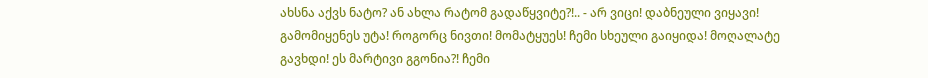ახსნა აქვს ნატო? ან ახლა რატომ გადაწყვიტე?!.. - არ ვიცი! დაბნეული ვიყავი! გამომიყენეს უტა! როგორც ნივთი! მომატყუეს! ჩემი სხეული გაიყიდა! მოღალატე გავხდი! ეს მარტივი გგონია?! ჩემი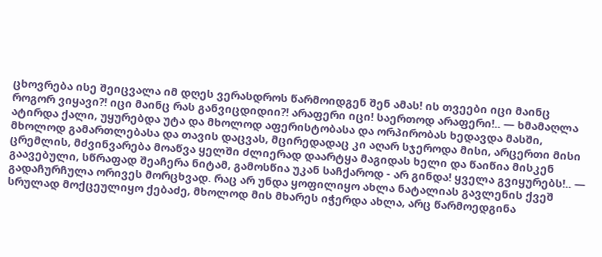ცხოვრება ისე შეიცვალა იმ დღეს ვერასდროს წარმოიდგენ შენ ამას! ის თვეები იცი მაინც როგორ ვიყავი?! იცი მაინც რას განვიცდიდიი?! არაფერი იცი! საერთოდ არაფერი!.. — ხმამაღლა ატირდა ქალი, უყურებდა უტა და მხოლოდ აფერისტობასა და ორპირობას ხედავდა მასში, მხოლოდ გამართლებასა და თავის დაცვას, მცირედადაც კი აღარ სჯეროდა მისი, არცერთი მისი ცრემლის, მძვინვარება მოაწვა ყელში ძლიერად დაარტყა მაგიდას ხელი და წაიწია მისკენ გაავებული, სწრაფად შეაჩერა ნიტამ, გამოსწია უკან საჩქაროდ - არ გინდა! ყველა გვიყურებს!.. — გადაჩურჩულა ორივეს მორცხვად. რაც არ უნდა ყოფილიყო ახლა ნატალიას გავლენის ქვეშ სრულად მოქცეულიყო ქებაძე, მხოლოდ მის მხარეს იჭერდა ახლა, არც წარმოედგინა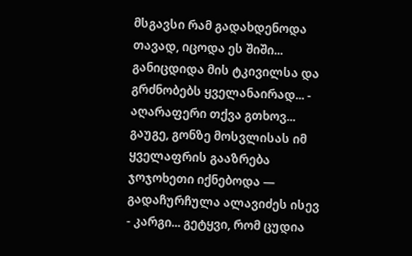მსგავსი რამ გადახდენოდა თავად, იცოდა ეს შიში... განიცდიდა მის ტკივილსა და გრძნობებს ყველანაირად... - აღარაფერი თქვა გთხოვ... გაუგე, გონზე მოსვლისას იმ ყველაფრის გააზრება ჯოჯოხეთი იქნებოდა — გადაჩურჩულა ალავიძეს ისევ - კარგი... გეტყვი, რომ ცუდია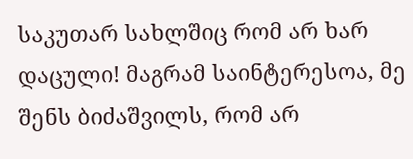საკუთარ სახლშიც რომ არ ხარ დაცული! მაგრამ საინტერესოა, მე შენს ბიძაშვილს, რომ არ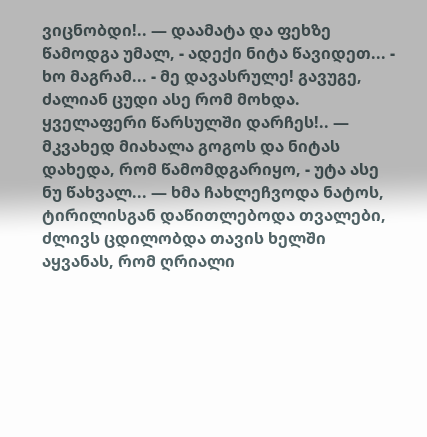ვიცნობდი!.. — დაამატა და ფეხზე წამოდგა უმალ, - ადექი ნიტა წავიდეთ... - ხო მაგრამ... - მე დავასრულე! გავუგე, ძალიან ცუდი ასე რომ მოხდა. ყველაფერი წარსულში დარჩეს!.. — მკვახედ მიახალა გოგოს და ნიტას დახედა, რომ წამომდგარიყო, - უტა ასე ნუ წახვალ... — ხმა ჩახლეჩვოდა ნატოს, ტირილისგან დაწითლებოდა თვალები, ძლივს ცდილობდა თავის ხელში აყვანას, რომ ღრიალი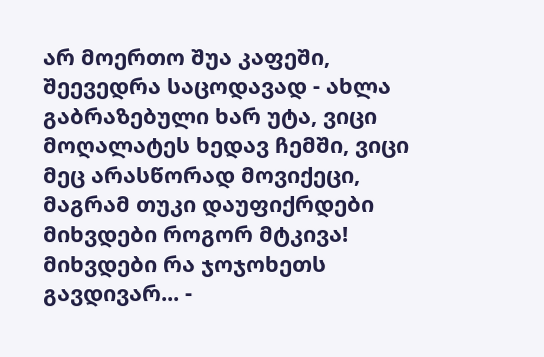არ მოერთო შუა კაფეში, შეევედრა საცოდავად - ახლა გაბრაზებული ხარ უტა, ვიცი მოღალატეს ხედავ ჩემში, ვიცი მეც არასწორად მოვიქეცი, მაგრამ თუკი დაუფიქრდები მიხვდები როგორ მტკივა! მიხვდები რა ჯოჯოხეთს გავდივარ... -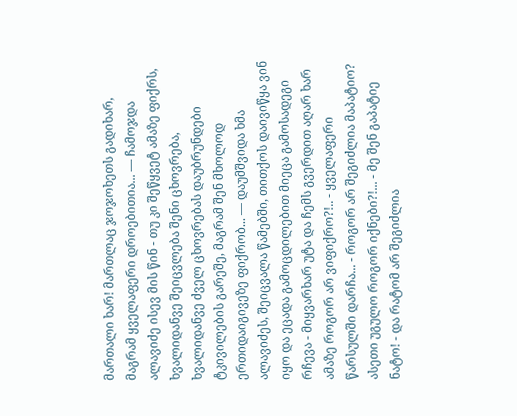მართალი ხარ! მართლაც ჯოჯოხეთს გადიხარ, მაგრამ ყველაფერი დროებითია... — ჩამოჯდა ალავიძე ისევ მის წინ - თუ კი შეწყვეტ ამაზე ფიქრს, ხვალიდანვე შეიცვლება შენი ცხოვრება, ხვალიდანვე ძველ ცხოვრებას დაუბრუნდები ტკივილების გარეშე, მაგრამ შენ მხოლოდ ერთიდაიგივეზე ფიქრობ... — დაუმშვიდა ხმა ალავიძეს, შეიცვალა წამებში, თითქოს დაივიწყა ვინ იყო და ეცადა გამოცდილებით მიეცა გამოსადეგი რჩევა - მიყვარხარ უტა და ჩემს გვერდით აღარ ხარ ამაზე როგორ არ ვიფიქრო?!.. - ყველაფერი წარსულში დარჩა... - როგორ არ შეგიძლია მაპატიო? ასეთი უგულო როგორ იქნები?!... - მე შენ გაპატიე ნატო! - და რატომ არ შეგიძლია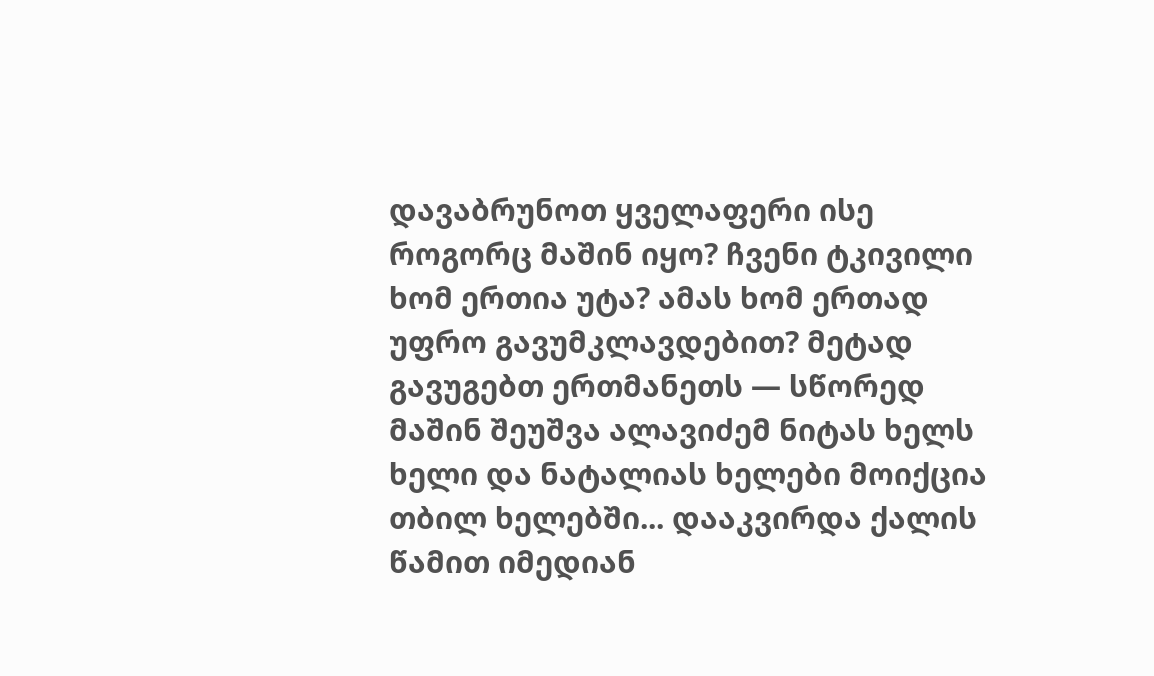დავაბრუნოთ ყველაფერი ისე როგორც მაშინ იყო? ჩვენი ტკივილი ხომ ერთია უტა? ამას ხომ ერთად უფრო გავუმკლავდებით? მეტად გავუგებთ ერთმანეთს — სწორედ მაშინ შეუშვა ალავიძემ ნიტას ხელს ხელი და ნატალიას ხელები მოიქცია თბილ ხელებში... დააკვირდა ქალის წამით იმედიან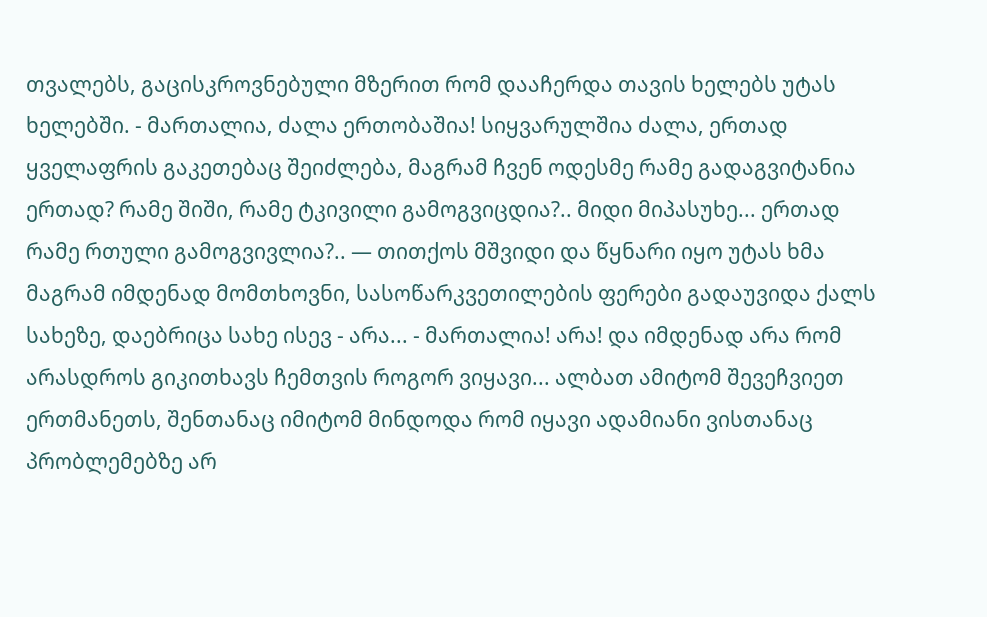თვალებს, გაცისკროვნებული მზერით რომ დააჩერდა თავის ხელებს უტას ხელებში. - მართალია, ძალა ერთობაშია! სიყვარულშია ძალა, ერთად ყველაფრის გაკეთებაც შეიძლება, მაგრამ ჩვენ ოდესმე რამე გადაგვიტანია ერთად? რამე შიში, რამე ტკივილი გამოგვიცდია?.. მიდი მიპასუხე... ერთად რამე რთული გამოგვივლია?.. — თითქოს მშვიდი და წყნარი იყო უტას ხმა მაგრამ იმდენად მომთხოვნი, სასოწარკვეთილების ფერები გადაუვიდა ქალს სახეზე, დაებრიცა სახე ისევ - არა... - მართალია! არა! და იმდენად არა რომ არასდროს გიკითხავს ჩემთვის როგორ ვიყავი... ალბათ ამიტომ შევეჩვიეთ ერთმანეთს, შენთანაც იმიტომ მინდოდა რომ იყავი ადამიანი ვისთანაც პრობლემებზე არ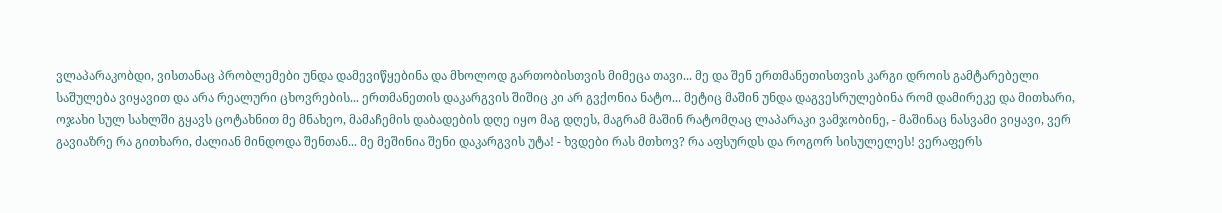ვლაპარაკობდი, ვისთანაც პრობლემები უნდა დამევიწყებინა და მხოლოდ გართობისთვის მიმეცა თავი... მე და შენ ერთმანეთისთვის კარგი დროის გამტარებელი საშულება ვიყავით და არა რეალური ცხოვრების... ერთმანეთის დაკარგვის შიშიც კი არ გვქონია ნატო... მეტიც მაშინ უნდა დაგვესრულებინა რომ დამირეკე და მითხარი, ოჯახი სულ სახლში გყავს ცოტახნით მე მნახეო, მამაჩემის დაბადების დღე იყო მაგ დღეს, მაგრამ მაშინ რატომღაც ლაპარაკი ვამჯობინე, - მაშინაც ნასვამი ვიყავი, ვერ გავიაზრე რა გითხარი, ძალიან მინდოდა შენთან... მე მეშინია შენი დაკარგვის უტა! - ხვდები რას მთხოვ? რა აფსურდს და როგორ სისულელეს! ვერაფერს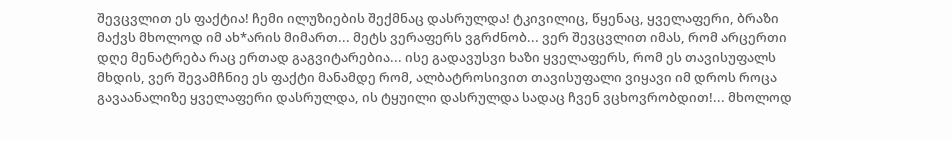შევცვლით ეს ფაქტია! ჩემი ილუზიების შექმნაც დასრულდა! ტკივილიც, წყენაც, ყველაფერი, ბრაზი მაქვს მხოლოდ იმ ახ*არის მიმართ... მეტს ვერაფერს ვგრძნობ... ვერ შევცვლით იმას, რომ არცერთი დღე მენატრება რაც ერთად გაგვიტარებია... ისე გადავუსვი ხაზი ყველაფერს, რომ ეს თავისუფალს მხდის, ვერ შევამჩნიე ეს ფაქტი მანამდე რომ, ალბატროსივით თავისუფალი ვიყავი იმ დროს როცა გავაანალიზე ყველაფერი დასრულდა, ის ტყუილი დასრულდა სადაც ჩვენ ვცხოვრობდით!... მხოლოდ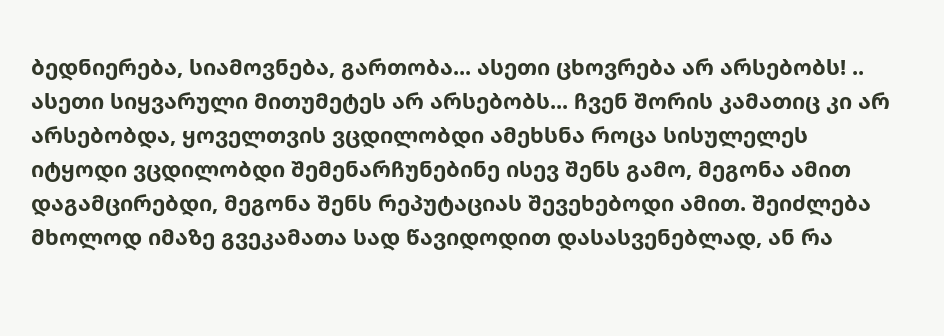ბედნიერება, სიამოვნება, გართობა... ასეთი ცხოვრება არ არსებობს! .. ასეთი სიყვარული მითუმეტეს არ არსებობს... ჩვენ შორის კამათიც კი არ არსებობდა, ყოველთვის ვცდილობდი ამეხსნა როცა სისულელეს იტყოდი ვცდილობდი შემენარჩუნებინე ისევ შენს გამო, მეგონა ამით დაგამცირებდი, მეგონა შენს რეპუტაციას შევეხებოდი ამით. შეიძლება მხოლოდ იმაზე გვეკამათა სად წავიდოდით დასასვენებლად, ან რა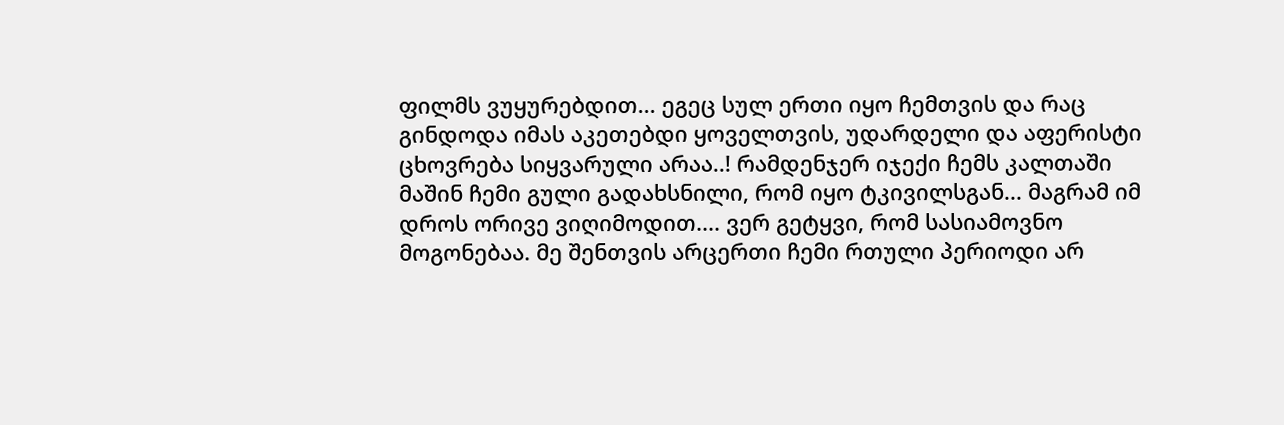ფილმს ვუყურებდით... ეგეც სულ ერთი იყო ჩემთვის და რაც გინდოდა იმას აკეთებდი ყოველთვის, უდარდელი და აფერისტი ცხოვრება სიყვარული არაა..! რამდენჯერ იჯექი ჩემს კალთაში მაშინ ჩემი გული გადახსნილი, რომ იყო ტკივილსგან... მაგრამ იმ დროს ორივე ვიღიმოდით.... ვერ გეტყვი, რომ სასიამოვნო მოგონებაა. მე შენთვის არცერთი ჩემი რთული პერიოდი არ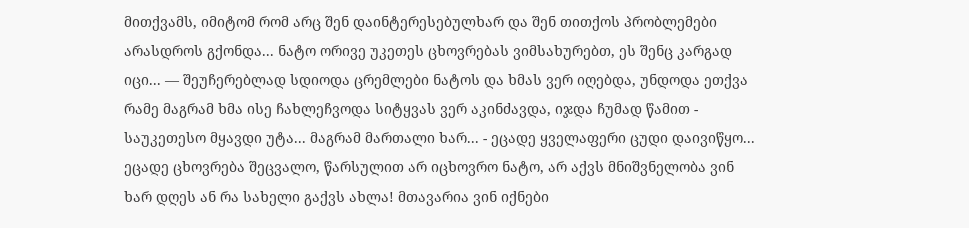მითქვამს, იმიტომ რომ არც შენ დაინტერესებულხარ და შენ თითქოს პრობლემები არასდროს გქონდა... ნატო ორივე უკეთეს ცხოვრებას ვიმსახურებთ, ეს შენც კარგად იცი... — შეუჩერებლად სდიოდა ცრემლები ნატოს და ხმას ვერ იღებდა, უნდოდა ეთქვა რამე მაგრამ ხმა ისე ჩახლეჩვოდა სიტყვას ვერ აკინძავდა, იჯდა ჩუმად წამით - საუკეთესო მყავდი უტა... მაგრამ მართალი ხარ... - ეცადე ყველაფერი ცუდი დაივიწყო... ეცადე ცხოვრება შეცვალო, წარსულით არ იცხოვრო ნატო, არ აქვს მნიშვნელობა ვინ ხარ დღეს ან რა სახელი გაქვს ახლა! მთავარია ვინ იქნები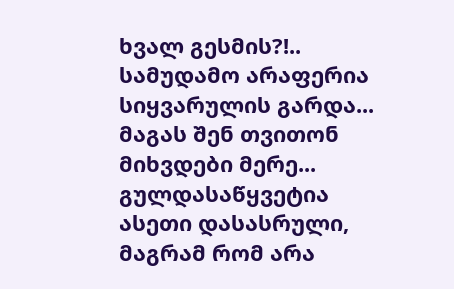ხვალ გესმის?!.. სამუდამო არაფერია სიყვარულის გარდა... მაგას შენ თვითონ მიხვდები მერე... გულდასაწყვეტია ასეთი დასასრული, მაგრამ რომ არა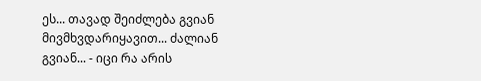ეს... თავად შეიძლება გვიან მივმხვდარიყავით... ძალიან გვიან... - იცი რა არის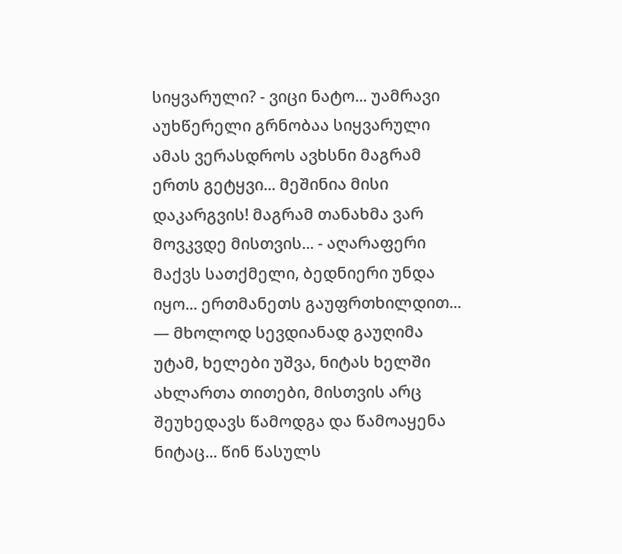სიყვარული? - ვიცი ნატო... უამრავი აუხწერელი გრნობაა სიყვარული ამას ვერასდროს ავხსნი მაგრამ ერთს გეტყვი... მეშინია მისი დაკარგვის! მაგრამ თანახმა ვარ მოვკვდე მისთვის... - აღარაფერი მაქვს სათქმელი, ბედნიერი უნდა იყო... ერთმანეთს გაუფრთხილდით... — მხოლოდ სევდიანად გაუღიმა უტამ, ხელები უშვა, ნიტას ხელში ახლართა თითები, მისთვის არც შეუხედავს წამოდგა და წამოაყენა ნიტაც... წინ წასულს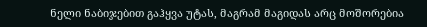ნელი ნაბიჯებით გაჰყვა უტას, მაგრამ მაგიდას არც მოშორებია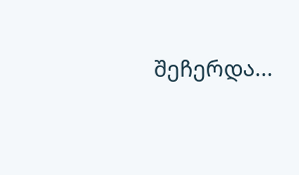შეჩერდა...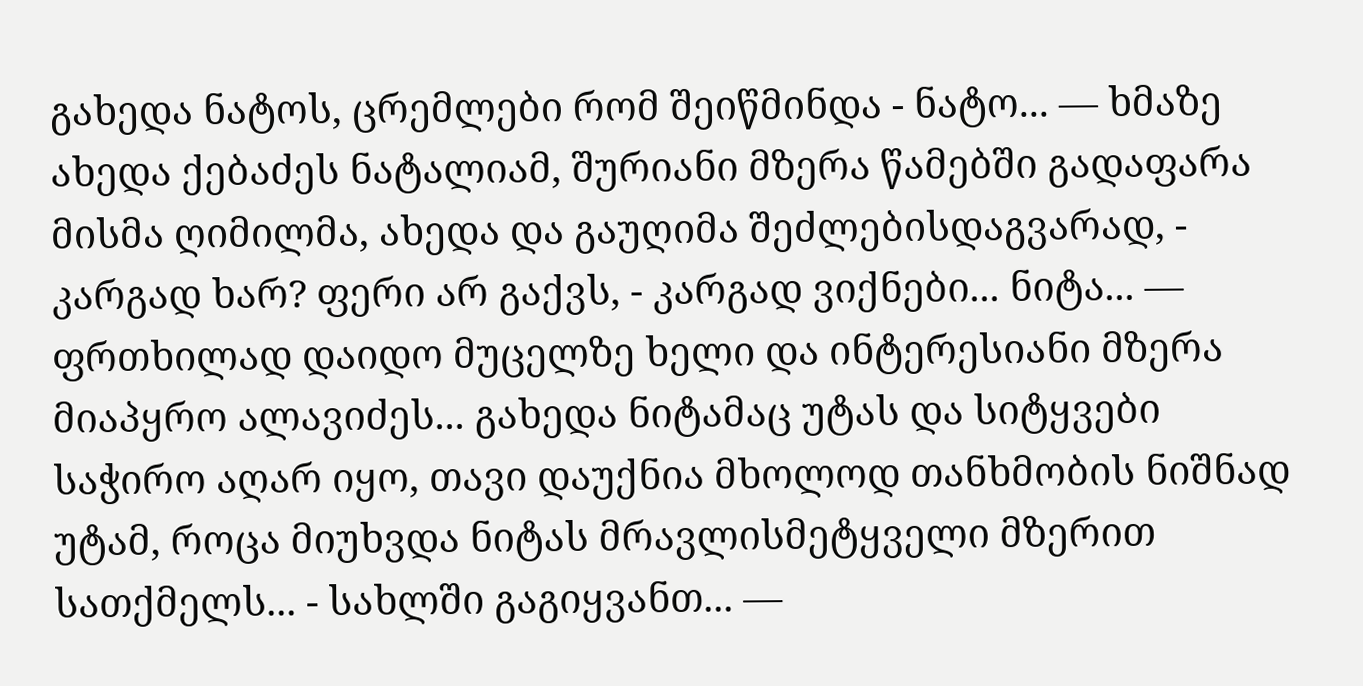გახედა ნატოს, ცრემლები რომ შეიწმინდა - ნატო... — ხმაზე ახედა ქებაძეს ნატალიამ, შურიანი მზერა წამებში გადაფარა მისმა ღიმილმა, ახედა და გაუღიმა შეძლებისდაგვარად, - კარგად ხარ? ფერი არ გაქვს, - კარგად ვიქნები... ნიტა... — ფრთხილად დაიდო მუცელზე ხელი და ინტერესიანი მზერა მიაპყრო ალავიძეს... გახედა ნიტამაც უტას და სიტყვები საჭირო აღარ იყო, თავი დაუქნია მხოლოდ თანხმობის ნიშნად უტამ, როცა მიუხვდა ნიტას მრავლისმეტყველი მზერით სათქმელს... - სახლში გაგიყვანთ... —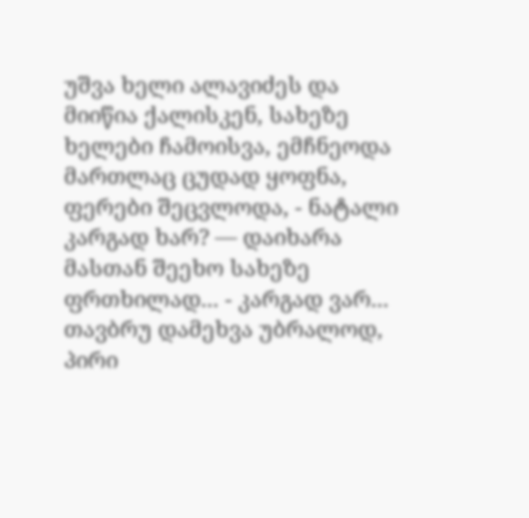უშვა ხელი ალავიძეს და მიიწია ქალისკენ, სახეზე ხელები ჩამოისვა, ემჩნეოდა მართლაც ცუდად ყოფნა, ფერები შეცვლოდა, - ნატალი კარგად ხარ? — დაიხარა მასთან შეეხო სახეზე ფრთხილად... - კარგად ვარ... თავბრუ დამეხვა უბრალოდ, პირი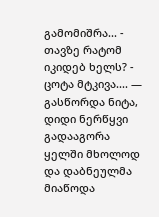გამომიშრა... - თავზე რატომ იკიდებ ხელს? - ცოტა მტკივა.... — გასწორდა ნიტა, დიდი ნერწყვი გადააგორა ყელში მხოლოდ და დაბნეულმა მიაწოდა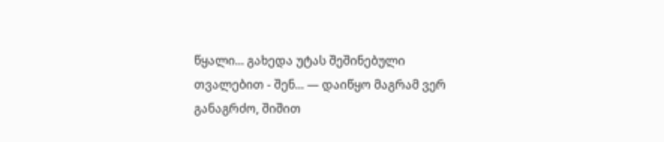წყალი... გახედა უტას შეშინებული თვალებით - შენ... — დაიწყო მაგრამ ვერ განაგრძო, შიშით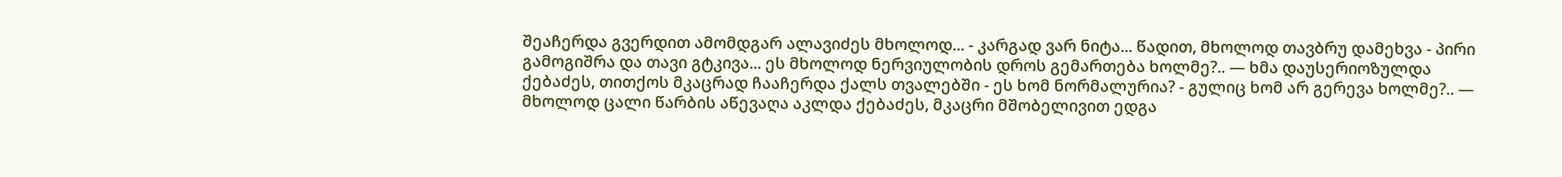შეაჩერდა გვერდით ამომდგარ ალავიძეს მხოლოდ... - კარგად ვარ ნიტა... წადით, მხოლოდ თავბრუ დამეხვა - პირი გამოგიშრა და თავი გტკივა... ეს მხოლოდ ნერვიულობის დროს გემართება ხოლმე?.. — ხმა დაუსერიოზულდა ქებაძეს, თითქოს მკაცრად ჩააჩერდა ქალს თვალებში - ეს ხომ ნორმალურია? - გულიც ხომ არ გერევა ხოლმე?.. — მხოლოდ ცალი წარბის აწევაღა აკლდა ქებაძეს, მკაცრი მშობელივით ედგა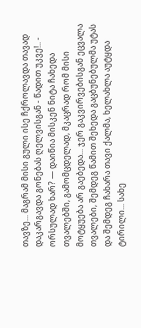თავზე... მაგრამ მისი გული ისე ჩქროლავდა თავად დაკარგავდა გონებას ღელვისგან - წადით უკვე!.. - ორსულად ხარ? — დაიწია მისკენ ნიტა ჩახედა თვალებში, გამომცდელად, მკაცრად რომ მისი მოტყუება არ გაებედა... ჯერ გაკვირვებისგან ეცვალა თვალები, შემდეგ წამით შეხედა გაცბუნებულმა უტას და შემდეგ ჩახარა თავი ქალმა, ხელახლა აუტყდა ტირილი... სახე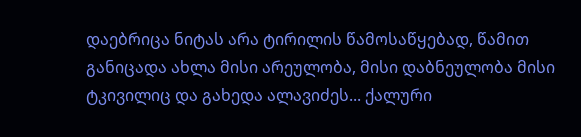დაებრიცა ნიტას არა ტირილის წამოსაწყებად, წამით განიცადა ახლა მისი არეულობა, მისი დაბნეულობა მისი ტკივილიც და გახედა ალავიძეს... ქალური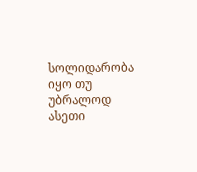სოლიდარობა იყო თუ უბრალოდ ასეთი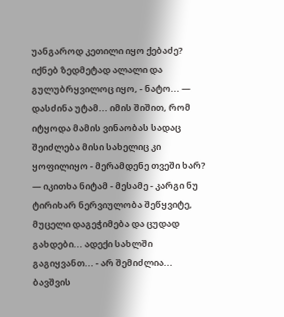უანგაროდ კეთილი იყო ქებაძე? იქნებ ზედმეტად ალალი და გულუბრყვილოც იყო, - ნატო... — დასძინა უტამ... იმის შიშით, რომ იტყოდა მამის ვინაობას სადაც შეიძლება მისი სახელიც კი ყოფილიყო - მერამდენე თვეში ხარ? — იკითხა ნიტამ - მესამე - კარგი ნუ ტირიხარ ნერვიულობა შეწყვიტე, მუცელი დაგეჭიმება და ცუდად გახდები... ადექი სახლში გაგიყვანთ... - არ შემიძლია... ბავშვის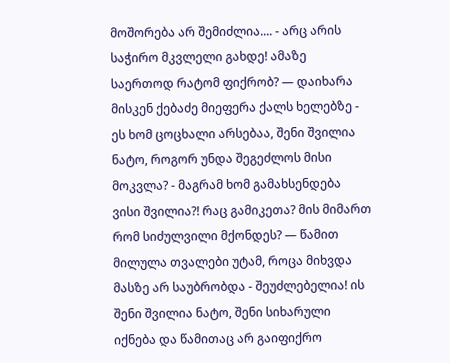მოშორება არ შემიძლია.... - არც არის საჭირო მკვლელი გახდე! ამაზე საერთოდ რატომ ფიქრობ? — დაიხარა მისკენ ქებაძე მიეფერა ქალს ხელებზე - ეს ხომ ცოცხალი არსებაა, შენი შვილია ნატო, როგორ უნდა შეგეძლოს მისი მოკვლა? - მაგრამ ხომ გამახსენდება ვისი შვილია?! რაც გამიკეთა? მის მიმართ რომ სიძულვილი მქონდეს? — წამით მილულა თვალები უტამ, როცა მიხვდა მასზე არ საუბრობდა - შეუძლებელია! ის შენი შვილია ნატო, შენი სიხარული იქნება და წამითაც არ გაიფიქრო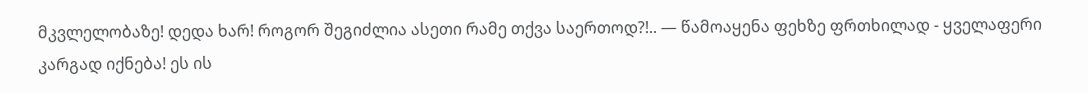მკვლელობაზე! დედა ხარ! როგორ შეგიძლია ასეთი რამე თქვა საერთოდ?!.. — წამოაყენა ფეხზე ფრთხილად - ყველაფერი კარგად იქნება! ეს ის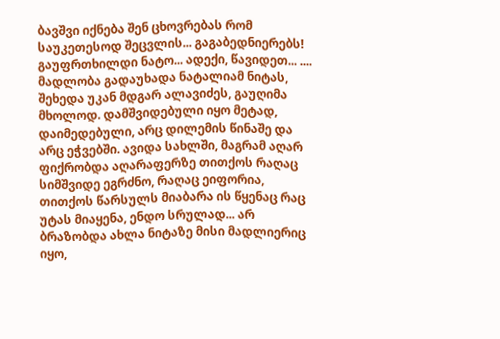ბავშვი იქნება შენ ცხოვრებას რომ საუკეთესოდ შეცვლის... გაგაბედნიერებს! გაუფრთხილდი ნატო... ადექი, წავიდეთ... .... მადლობა გადაუხადა ნატალიამ ნიტას, შეხედა უკან მდგარ ალავიძეს, გაუღიმა მხოლოდ. დამშვიდებული იყო მეტად, დაიმედებული, არც დილემის წინაშე და არც ეჭვებში. ავიდა სახლში, მაგრამ აღარ ფიქრობდა აღარაფერზე თითქოს რაღაც სიმშვიდე ეგრძნო, რაღაც ეიფორია, თითქოს წარსულს მიაბარა ის წყენაც რაც უტას მიაყენა, ენდო სრულად... არ ბრაზობდა ახლა ნიტაზე მისი მადლიერიც იყო,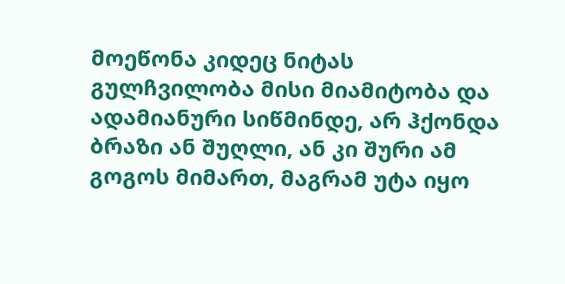მოეწონა კიდეც ნიტას გულჩვილობა მისი მიამიტობა და ადამიანური სიწმინდე, არ ჰქონდა ბრაზი ან შუღლი, ან კი შური ამ გოგოს მიმართ, მაგრამ უტა იყო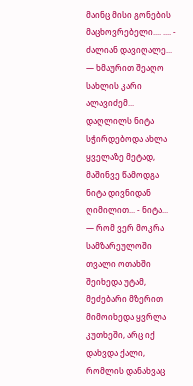მაინც მისი გონების მაცხოვრებელი.... .... - ძალიან დავიღალე... — ხმაურით შეაღო სახლის კარი ალავიძემ... დაღლილს ნიტა სჭირდებოდა ახლა ყველაზე მეტად, მაშინვე წამოდგა ნიტა დივნიდან ღიმილით... - ნიტა... — რომ ვერ მოკრა სამზარეულოში თვალი ოთახში შეიხედა უტამ, მეძებარი მზერით მიმოიხედა ყვრლა კუთხეში, არც იქ დახვდა ქალი, რომლის დანახვაც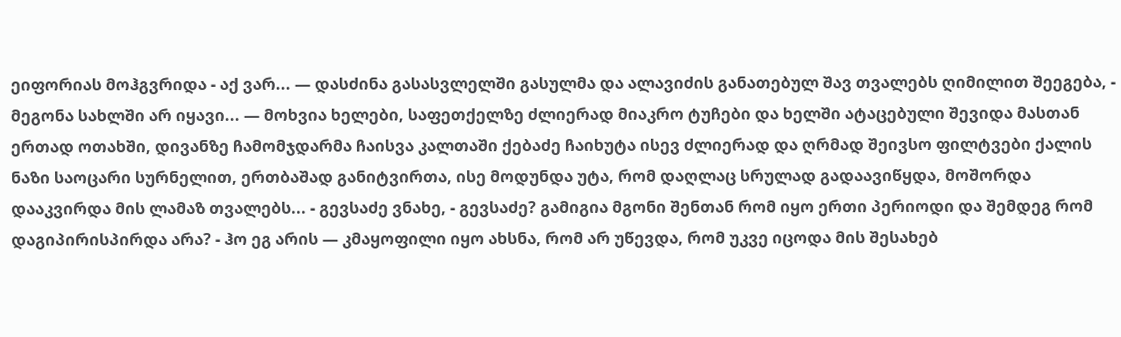ეიფორიას მოჰგვრიდა - აქ ვარ... — დასძინა გასასვლელში გასულმა და ალავიძის განათებულ შავ თვალებს ღიმილით შეეგება, - მეგონა სახლში არ იყავი... — მოხვია ხელები, საფეთქელზე ძლიერად მიაკრო ტუჩები და ხელში ატაცებული შევიდა მასთან ერთად ოთახში, დივანზე ჩამომჯდარმა ჩაისვა კალთაში ქებაძე ჩაიხუტა ისევ ძლიერად და ღრმად შეივსო ფილტვები ქალის ნაზი საოცარი სურნელით, ერთბაშად განიტვირთა, ისე მოდუნდა უტა, რომ დაღლაც სრულად გადაავიწყდა, მოშორდა დააკვირდა მის ლამაზ თვალებს... - გევსაძე ვნახე, - გევსაძე? გამიგია მგონი შენთან რომ იყო ერთი პერიოდი და შემდეგ რომ დაგიპირისპირდა არა? - ჰო ეგ არის — კმაყოფილი იყო ახსნა, რომ არ უწევდა, რომ უკვე იცოდა მის შესახებ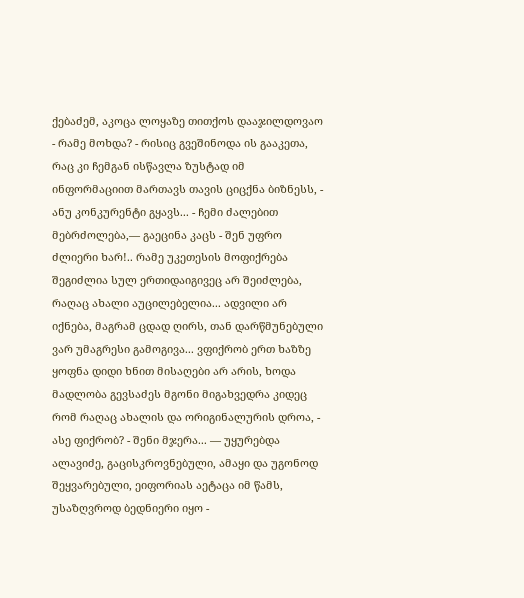ქებაძემ, აკოცა ლოყაზე თითქოს დააჯილდოვაო - რამე მოხდა? - რისიც გვეშინოდა ის გააკეთა, რაც კი ჩემგან ისწავლა ზუსტად იმ ინფორმაციით მართავს თავის ციცქნა ბიზნესს, - ანუ კონკურენტი გყავს... - ჩემი ძალებით მებრძოლება,— გაეცინა კაცს - შენ უფრო ძლიერი ხარ!.. რამე უკეთესის მოფიქრება შეგიძლია სულ ერთიდაიგივეც არ შეიძლება, რაღაც ახალი აუცილებელია... ადვილი არ იქნება, მაგრამ ცდად ღირს, თან დარწმუნებული ვარ უმაგრესი გამოგივა... ვფიქრობ ერთ ხაზზე ყოფნა დიდი ხნით მისაღები არ არის, ხოდა მადლობა გევსაძეს მგონი მიგახვედრა კიდეც რომ რაღაც ახალის და ორიგინალურის დროა, - ასე ფიქრობ? - შენი მჯერა... — უყურებდა ალავიძე, გაცისკროვნებული, ამაყი და უგონოდ შეყვარებული, ეიფორიას აეტაცა იმ წამს, უსაზღვროდ ბედნიერი იყო -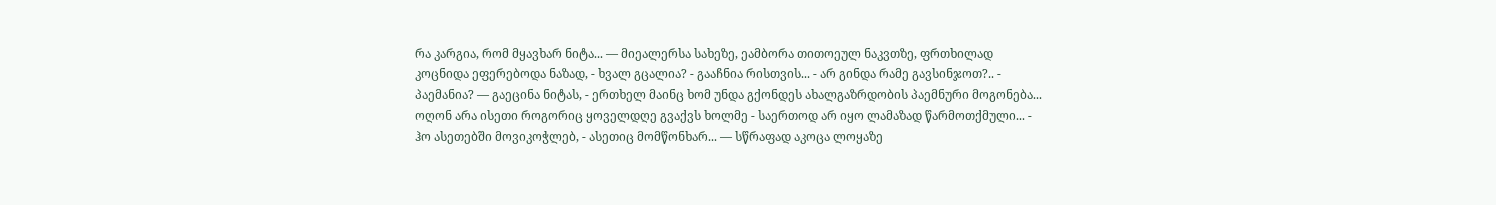რა კარგია, რომ მყავხარ ნიტა... — მიეალერსა სახეზე, ეამბორა თითოეულ ნაკვთზე, ფრთხილად კოცნიდა ეფერებოდა ნაზად, - ხვალ გცალია? - გააჩნია რისთვის... - არ გინდა რამე გავსინჯოთ?.. - პაემანია? — გაეცინა ნიტას, - ერთხელ მაინც ხომ უნდა გქონდეს ახალგაზრდობის პაემნური მოგონება... ოღონ არა ისეთი როგორიც ყოველდღე გვაქვს ხოლმე - საერთოდ არ იყო ლამაზად წარმოთქმული... - ჰო ასეთებში მოვიკოჭლებ, - ასეთიც მომწონხარ... — სწრაფად აკოცა ლოყაზე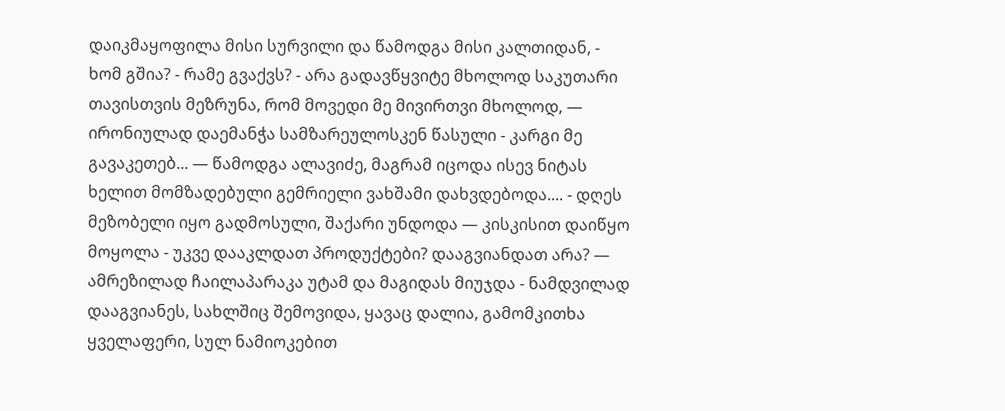დაიკმაყოფილა მისი სურვილი და წამოდგა მისი კალთიდან, - ხომ გშია? - რამე გვაქვს? - არა გადავწყვიტე მხოლოდ საკუთარი თავისთვის მეზრუნა, რომ მოვედი მე მივირთვი მხოლოდ, — ირონიულად დაემანჭა სამზარეულოსკენ წასული - კარგი მე გავაკეთებ... — წამოდგა ალავიძე, მაგრამ იცოდა ისევ ნიტას ხელით მომზადებული გემრიელი ვახშამი დახვდებოდა.... - დღეს მეზობელი იყო გადმოსული, შაქარი უნდოდა — კისკისით დაიწყო მოყოლა - უკვე დააკლდათ პროდუქტები? დააგვიანდათ არა? — ამრეზილად ჩაილაპარაკა უტამ და მაგიდას მიუჯდა - ნამდვილად დააგვიანეს, სახლშიც შემოვიდა, ყავაც დალია, გამომკითხა ყველაფერი, სულ ნამიოკებით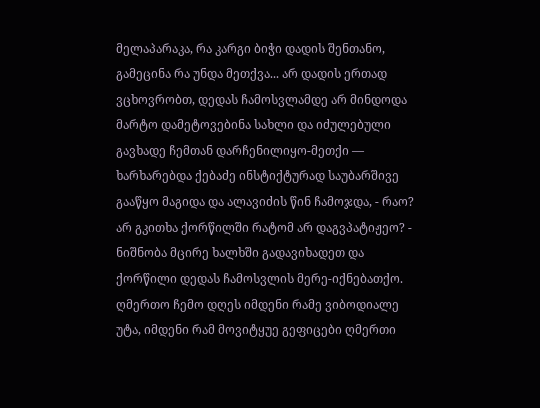მელაპარაკა, რა კარგი ბიჭი დადის შენთანო, გამეცინა რა უნდა მეთქვა... არ დადის ერთად ვცხოვრობთ, დედას ჩამოსვლამდე არ მინდოდა მარტო დამეტოვებინა სახლი და იძულებული გავხადე ჩემთან დარჩენილიყო-მეთქი — ხარხარებდა ქებაძე ინსტიქტურად საუბარშივე გააწყო მაგიდა და ალავიძის წინ ჩამოჯდა, - რაო? არ გკითხა ქორწილში რატომ არ დაგვპატიჟეო? - ნიშნობა მცირე ხალხში გადავიხადეთ და ქორწილი დედას ჩამოსვლის მერე-იქნებათქო. ღმერთო ჩემო დღეს იმდენი რამე ვიბოდიალე უტა, იმდენი რამ მოვიტყუე გეფიცები ღმერთი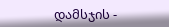დამსჯის -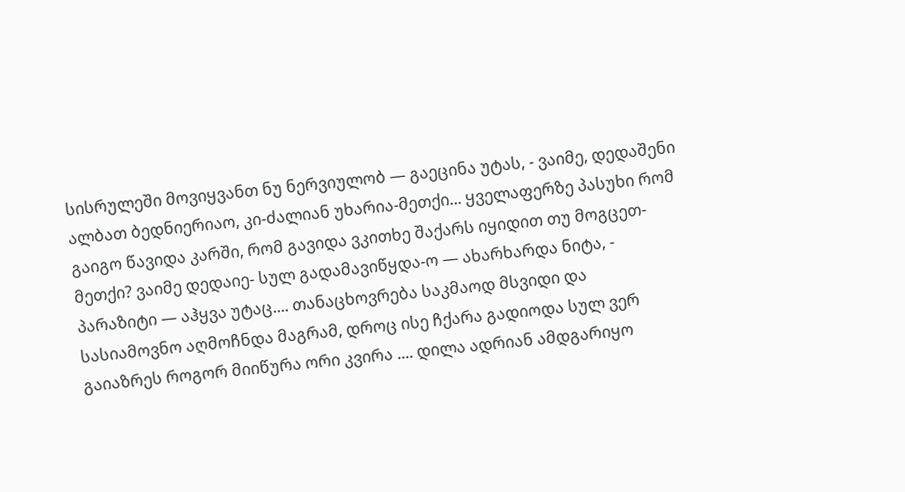სისრულეში მოვიყვანთ ნუ ნერვიულობ — გაეცინა უტას, - ვაიმე, დედაშენი ალბათ ბედნიერიაო, კი-ძალიან უხარია-მეთქი... ყველაფერზე პასუხი რომ გაიგო წავიდა კარში, რომ გავიდა ვკითხე შაქარს იყიდით თუ მოგცეთ-მეთქი? ვაიმე დედაიე- სულ გადამავიწყდა-ო — ახარხარდა ნიტა, - პარაზიტი — აჰყვა უტაც.... თანაცხოვრება საკმაოდ მსვიდი და სასიამოვნო აღმოჩნდა მაგრამ, დროც ისე ჩქარა გადიოდა სულ ვერ გაიაზრეს როგორ მიიწურა ორი კვირა .... დილა ადრიან ამდგარიყო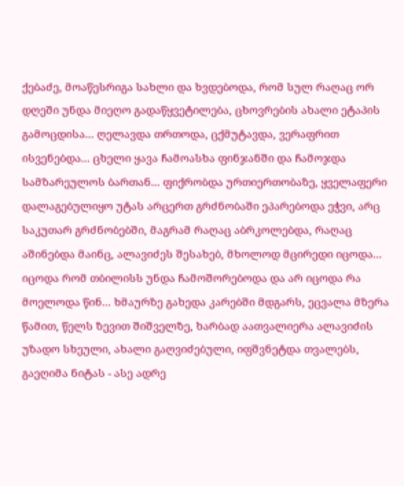ქებაძე, მოაწესრიგა სახლი და ხვდებოდა, რომ სულ რაღაც ორ დღეში უნდა მიეღო გადაწყვეტილება, ცხოვრების ახალი ეტაპის გამოცდისა... ღელავდა თრთოდა, ცქმუტავდა, ვერაფრით ისვენებდა... ცხელი ყავა ჩამოასხა ფინჯანში და ჩამოჯდა სამზარეულოს ბართან... ფიქრობდა ურთიერთობაზე, ყველაფერი დალაგებულიყო უტას არცერთ გრძნობაში ეპარებოდა ეჭვი, არც საკუთარ გრძნობებში, მაგრამ რაღაც აბრკოლებდა, რაღაც აშინებდა მაინც, ალავიძეს შესახებ, მხოლოდ მცირედი იცოდა... იცოდა რომ თბილისს უნდა ჩამოშორებოდა და არ იცოდა რა მოელოდა წინ... ხმაურზე გახედა კარებში მდგარს, ეცვალა მზერა წამით, წელს ზევით შიშველზე, ხარბად აათვალიერა ალავიძის უზადო სხეული, ახალი გაღვიძებული, იფშვნეტდა თვალებს, გაეღიმა ნიტას - ასე ადრე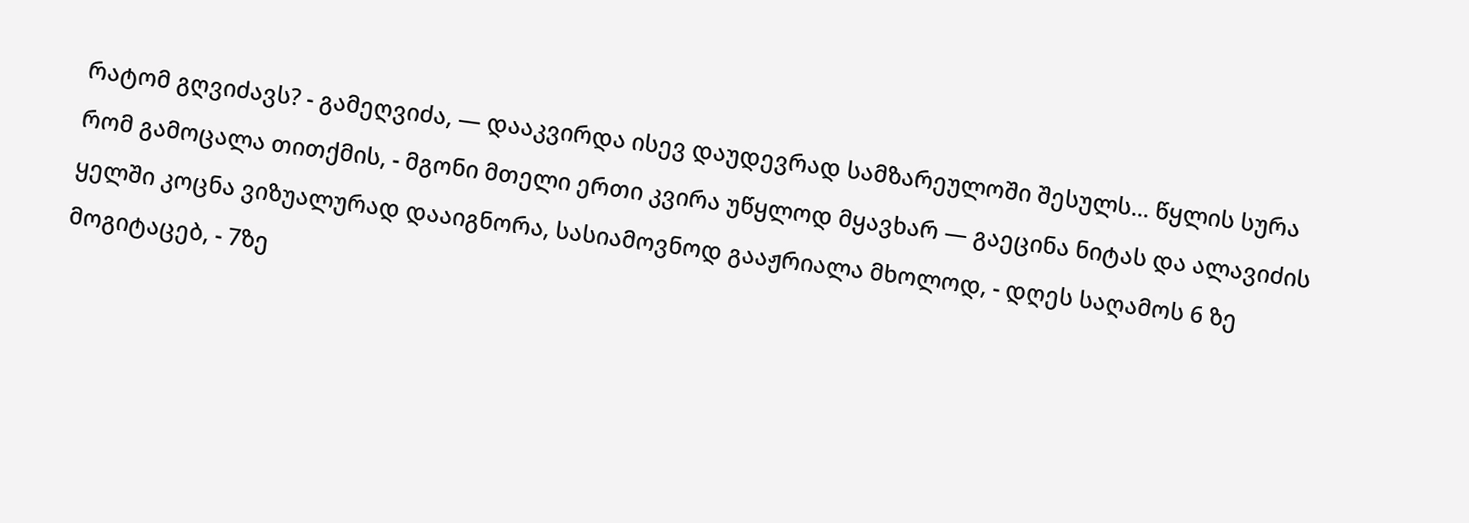რატომ გღვიძავს? - გამეღვიძა, — დააკვირდა ისევ დაუდევრად სამზარეულოში შესულს... წყლის სურა რომ გამოცალა თითქმის, - მგონი მთელი ერთი კვირა უწყლოდ მყავხარ — გაეცინა ნიტას და ალავიძის ყელში კოცნა ვიზუალურად დააიგნორა, სასიამოვნოდ გააჟრიალა მხოლოდ, - დღეს საღამოს 6 ზე მოგიტაცებ, - 7ზე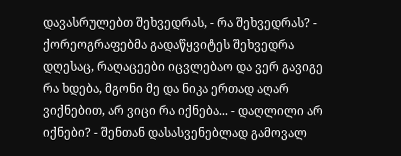დავასრულებთ შეხვედრას, - რა შეხვედრას? - ქორეოგრაფებმა გადაწყვიტეს შეხვედრა დღესაც, რაღაცეები იცვლებაო და ვერ გავიგე რა ხდება, მგონი მე და ნიკა ერთად აღარ ვიქნებით, არ ვიცი რა იქნება... - დაღლილი არ იქნები? - შენთან დასასვენებლად გამოვალ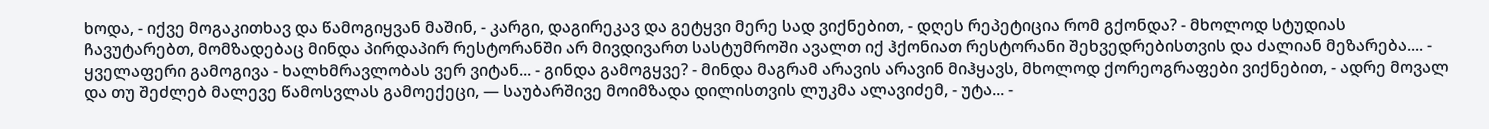ხოდა, - იქვე მოგაკითხავ და წამოგიყვან მაშინ, - კარგი, დაგირეკავ და გეტყვი მერე სად ვიქნებით, - დღეს რეპეტიცია რომ გქონდა? - მხოლოდ სტუდიას ჩავუტარებთ, მომზადებაც მინდა პირდაპირ რესტორანში არ მივდივართ სასტუმროში ავალთ იქ ჰქონიათ რესტორანი შეხვედრებისთვის და ძალიან მეზარება.... - ყველაფერი გამოგივა - ხალხმრავლობას ვერ ვიტან... - გინდა გამოგყვე? - მინდა მაგრამ არავის არავინ მიჰყავს, მხოლოდ ქორეოგრაფები ვიქნებით, - ადრე მოვალ და თუ შეძლებ მალევე წამოსვლას გამოექეცი, — საუბარშივე მოიმზადა დილისთვის ლუკმა ალავიძემ, - უტა... -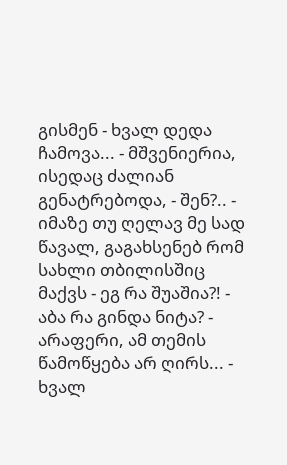გისმენ - ხვალ დედა ჩამოვა... - მშვენიერია, ისედაც ძალიან გენატრებოდა, - შენ?.. - იმაზე თუ ღელავ მე სად წავალ, გაგახსენებ რომ სახლი თბილისშიც მაქვს - ეგ რა შუაშია?! - აბა რა გინდა ნიტა? - არაფერი, ამ თემის წამოწყება არ ღირს... - ხვალ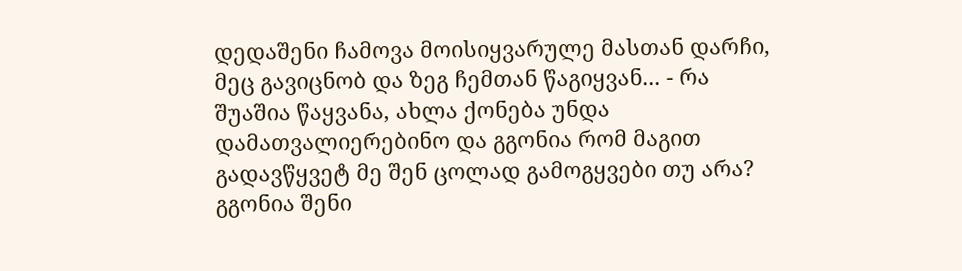დედაშენი ჩამოვა მოისიყვარულე მასთან დარჩი, მეც გავიცნობ და ზეგ ჩემთან წაგიყვან... - რა შუაშია წაყვანა, ახლა ქონება უნდა დამათვალიერებინო და გგონია რომ მაგით გადავწყვეტ მე შენ ცოლად გამოგყვები თუ არა? გგონია შენი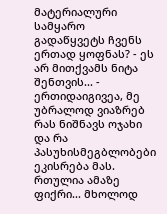მატერიალური სამყარო გადაწყვეტს ჩვენს ერთად ყოფნას? - ეს არ მითქვამს ნიტა შენთვის... - ერთიდაიგივეა, მე უბრალოდ ვიაზრებ რას ნიშნავს ოჯახი და რა პასუხისმეგბლობები ეკისრება მას. რთულია ამაზე ფიქრი... მხოლოდ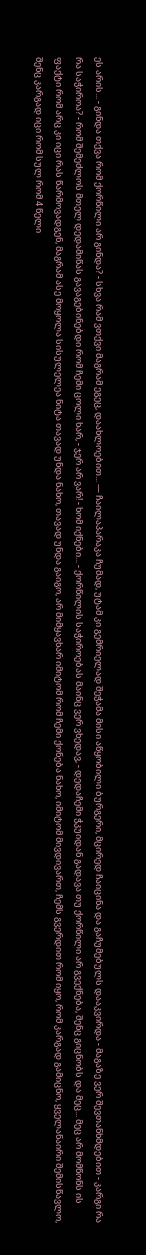ეს არის... - გინდა თქვა რომ ქორწილი არ გინდა? - სხვა რამ ვთქვი მაგრამ ეგეც, დაახლოებით... — ჩაილაპარაკა ჩუმად, უტამ კი გემრიელად შეჭამა მისი აწყობილი ბურგერი, მცირედ ჩაიცინა და გაჩუმებულს დააკვირდა - მაგაზე ვერ შევთანხმდებით - კარგი რა რა საჭიროა? - რომ შემეძლოს მთელ დედამიწას გავაგებინებდი რომ ჩემი ცოლი ხარ, - ჯერ არ ვარ! - ხომ იქნები... - ქორწილის საჭიროებას მაინც ვერ ვხედავ, - დედაჩემი ჭკუიდან გადავა თუ ქორწილი არ გვექნება, შენც გიცნობს და მეც... მეც არ მომწონს ის ფაქტი რომ არც კი იცი რას წარმოვადგენ, მაგრამ ასე მოყოლა სისულელეა ნიტა თავად უნდა ნახო, თავად უნდა გაიგო, არ მიმყავხარ იმიტომ რომ ჩემი ქონება ნახო, იმიტომ მივდივართ, ჩემს გვერდით რომ იყო, რომ კარგად გამიცნო, ყველანაირი შემისწავლო, შენც კარგად იცი რომ სულ რომ 4 წელი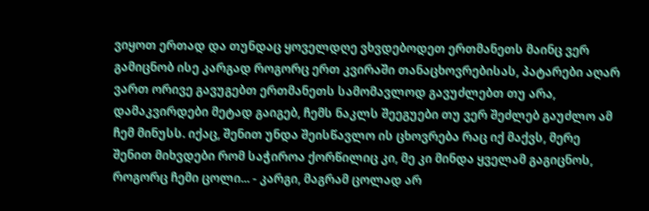ვიყოთ ერთად და თუნდაც ყოველდღე ვხვდებოდეთ ერთმანეთს მაინც ვერ გამიცნობ ისე კარგად როგორც ერთ კვირაში თანაცხოვრებისას, პატარები აღარ ვართ ორივე გავუგებთ ერთმანეთს სამომავლოდ გავუძლებთ თუ არა, დამაკვირდები მეტად გაიგებ, ჩემს ნაკლს შეეგუები თუ ვერ შეძლებ გაუძლო ამ ჩემ მინუსს. იქაც, შენით უნდა შეისწავლო ის ცხოვრება რაც იქ მაქვს, მერე შენით მიხვდები რომ საჭიროა ქორწილიც კი, მე კი მინდა ყველამ გაგიცნოს, როგორც ჩემი ცოლი... - კარგი, მაგრამ ცოლად არ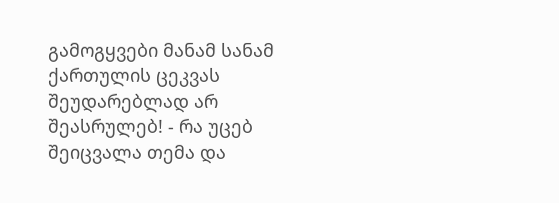გამოგყვები მანამ სანამ ქართულის ცეკვას შეუდარებლად არ შეასრულებ! - რა უცებ შეიცვალა თემა და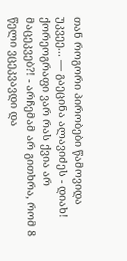თან როგორი პირობები წამოვიდა უკვეე... — გაეცინა ალავიძეს - დიახ! ქორეოგრაფი ვარ რას ქვია არ მაცეკვებ?! - არჩემამ არ გითხრა, რომ 8 წელი ვცეკვავდი და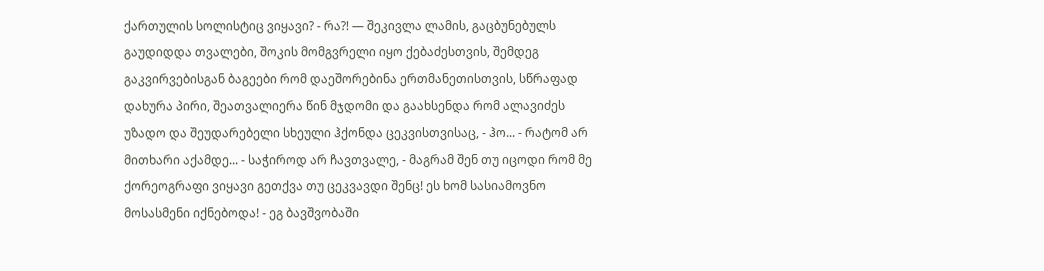ქართულის სოლისტიც ვიყავი? - რა?! — შეკივლა ლამის, გაცბუნებულს გაუდიდდა თვალები, შოკის მომგვრელი იყო ქებაძესთვის, შემდეგ გაკვირვებისგან ბაგეები რომ დაეშორებინა ერთმანეთისთვის, სწრაფად დახურა პირი, შეათვალიერა წინ მჯდომი და გაახსენდა რომ ალავიძეს უზადო და შეუდარებელი სხეული ჰქონდა ცეკვისთვისაც, - ჰო... - რატომ არ მითხარი აქამდე... - საჭიროდ არ ჩავთვალე, - მაგრამ შენ თუ იცოდი რომ მე ქორეოგრაფი ვიყავი გეთქვა თუ ცეკვავდი შენც! ეს ხომ სასიამოვნო მოსასმენი იქნებოდა! - ეგ ბავშვობაში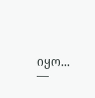იყო... —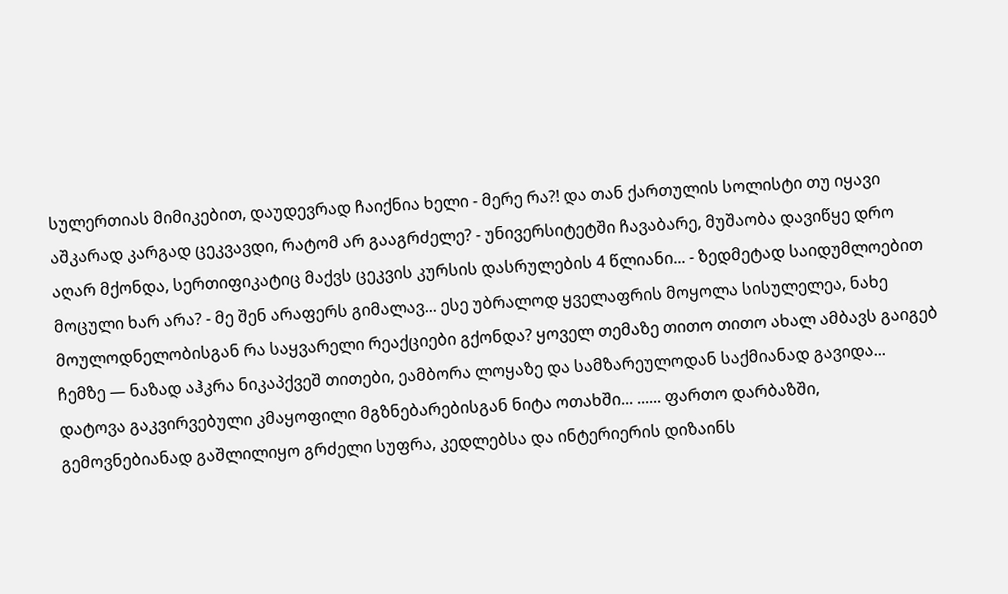სულერთიას მიმიკებით, დაუდევრად ჩაიქნია ხელი - მერე რა?! და თან ქართულის სოლისტი თუ იყავი აშკარად კარგად ცეკვავდი, რატომ არ გააგრძელე? - უნივერსიტეტში ჩავაბარე, მუშაობა დავიწყე დრო აღარ მქონდა, სერთიფიკატიც მაქვს ცეკვის კურსის დასრულების 4 წლიანი... - ზედმეტად საიდუმლოებით მოცული ხარ არა? - მე შენ არაფერს გიმალავ... ესე უბრალოდ ყველაფრის მოყოლა სისულელეა, ნახე მოულოდნელობისგან რა საყვარელი რეაქციები გქონდა? ყოველ თემაზე თითო თითო ახალ ამბავს გაიგებ ჩემზე — ნაზად აჰკრა ნიკაპქვეშ თითები, ეამბორა ლოყაზე და სამზარეულოდან საქმიანად გავიდა... დატოვა გაკვირვებული კმაყოფილი მგზნებარებისგან ნიტა ოთახში... ...... ფართო დარბაზში, გემოვნებიანად გაშლილიყო გრძელი სუფრა, კედლებსა და ინტერიერის დიზაინს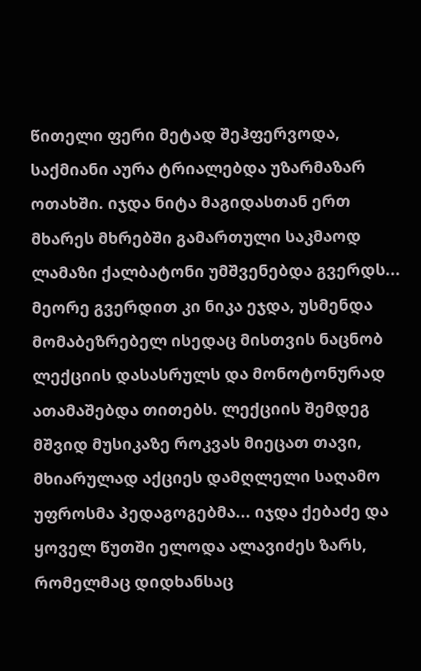წითელი ფერი მეტად შეჰფერვოდა, საქმიანი აურა ტრიალებდა უზარმაზარ ოთახში. იჯდა ნიტა მაგიდასთან ერთ მხარეს მხრებში გამართული საკმაოდ ლამაზი ქალბატონი უმშვენებდა გვერდს... მეორე გვერდით კი ნიკა ეჯდა, უსმენდა მომაბეზრებელ ისედაც მისთვის ნაცნობ ლექციის დასასრულს და მონოტონურად ათამაშებდა თითებს. ლექციის შემდეგ მშვიდ მუსიკაზე როკვას მიეცათ თავი, მხიარულად აქციეს დამღლელი საღამო უფროსმა პედაგოგებმა... იჯდა ქებაძე და ყოველ წუთში ელოდა ალავიძეს ზარს, რომელმაც დიდხანსაც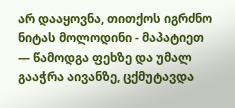არ დააყოვნა, თითქოს იგრძნო ნიტას მოლოდინი - მაპატიეთ — წამოდგა ფეხზე და უმალ გააჭრა აივანზე, ცქმუტავდა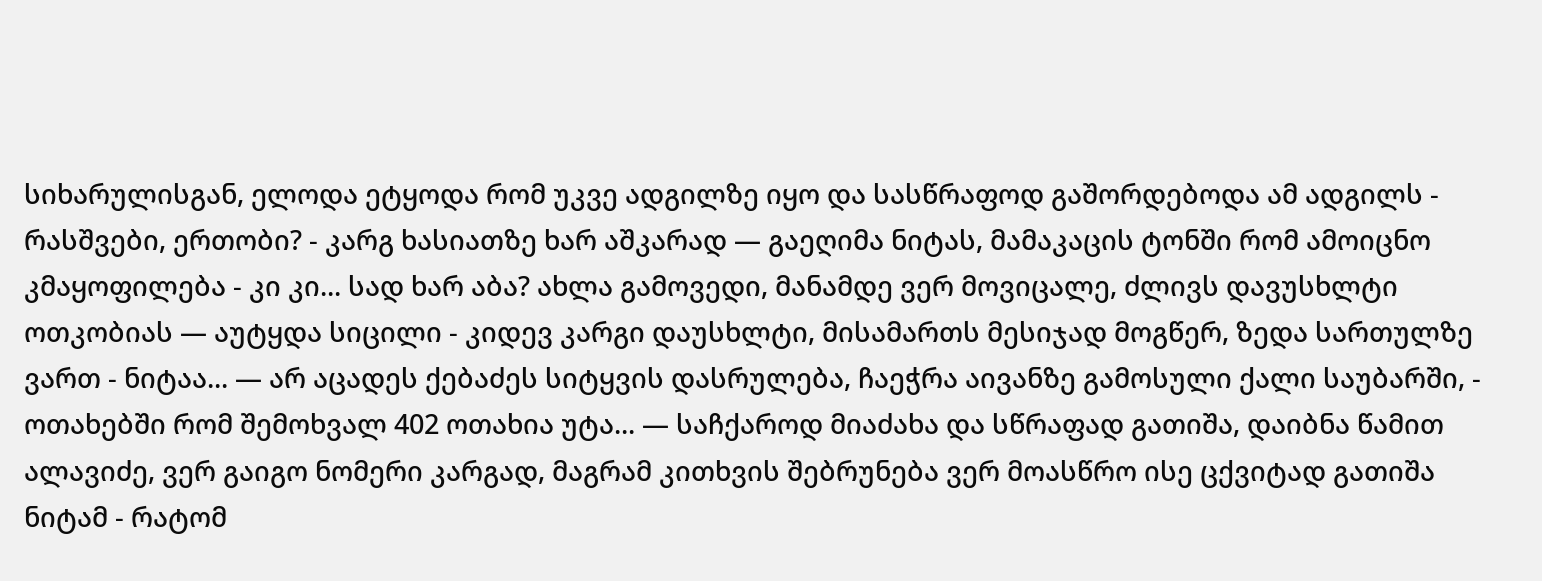სიხარულისგან, ელოდა ეტყოდა რომ უკვე ადგილზე იყო და სასწრაფოდ გაშორდებოდა ამ ადგილს - რასშვები, ერთობი? - კარგ ხასიათზე ხარ აშკარად — გაეღიმა ნიტას, მამაკაცის ტონში რომ ამოიცნო კმაყოფილება - კი კი... სად ხარ აბა? ახლა გამოვედი, მანამდე ვერ მოვიცალე, ძლივს დავუსხლტი ოთკობიას — აუტყდა სიცილი - კიდევ კარგი დაუსხლტი, მისამართს მესიჯად მოგწერ, ზედა სართულზე ვართ - ნიტაა... — არ აცადეს ქებაძეს სიტყვის დასრულება, ჩაეჭრა აივანზე გამოსული ქალი საუბარში, - ოთახებში რომ შემოხვალ 402 ოთახია უტა... — საჩქაროდ მიაძახა და სწრაფად გათიშა, დაიბნა წამით ალავიძე, ვერ გაიგო ნომერი კარგად, მაგრამ კითხვის შებრუნება ვერ მოასწრო ისე ცქვიტად გათიშა ნიტამ - რატომ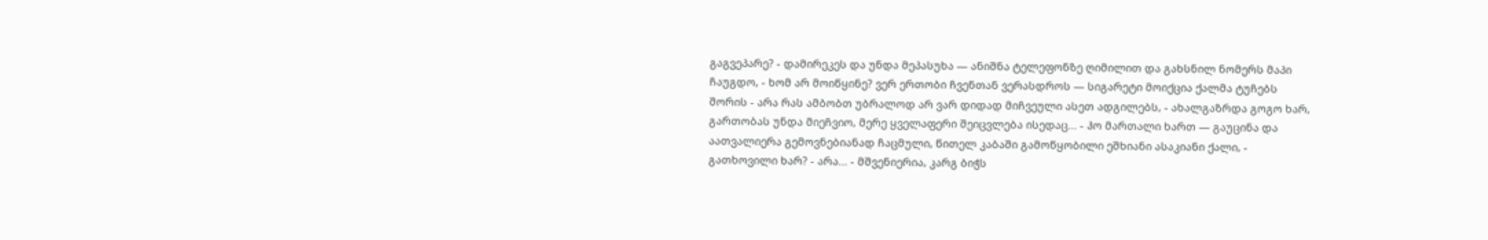გაგვეპარე? - დამირეკეს და უნდა მეპასუხა — ანიშნა ტელეფონზე ღიმილით და გახსნილ ნომერს მაპი ჩაუგდო, - ხომ არ მოიწყინე? ვერ ერთობი ჩვენთან ვერასდროს — სიგარეტი მოიქცია ქალმა ტუჩებს შორის - არა რას ამბობთ უბრალოდ არ ვარ დიდად მიჩვეული ასეთ ადგილებს, - ახალგაზრდა გოგო ხარ, გართობას უნდა მიეჩვიო, მერე ყველაფერი შეიცვლება ისედაც... - ჰო მართალი ხართ — გაუცინა და აათვალიერა გემოვნებიანად ჩაცმული, წითელ კაბაში გამოწყობილი ეშხიანი ასაკიანი ქალი, - გათხოვილი ხარ? - არა... - მშვენიერია, კარგ ბიჭს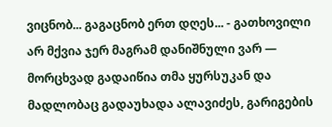ვიცნობ... გაგაცნობ ერთ დღეს... - გათხოვილი არ მქვია ჯერ მაგრამ დანიშნული ვარ — მორცხვად გადაიწია თმა ყურსუკან და მადლობაც გადაუხადა ალავიძეს, გარიგების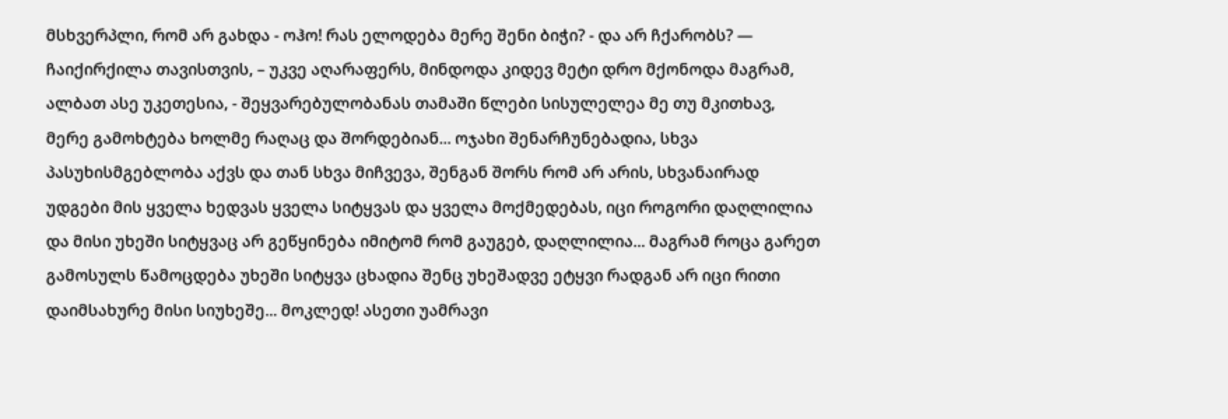მსხვერპლი, რომ არ გახდა - ოჰო! რას ელოდება მერე შენი ბიჭი? - და არ ჩქარობს? — ჩაიქირქილა თავისთვის, – უკვე აღარაფერს, მინდოდა კიდევ მეტი დრო მქონოდა მაგრამ, ალბათ ასე უკეთესია, - შეყვარებულობანას თამაში წლები სისულელეა მე თუ მკითხავ, მერე გამოხტება ხოლმე რაღაც და შორდებიან... ოჯახი შენარჩუნებადია, სხვა პასუხისმგებლობა აქვს და თან სხვა მიჩვევა, შენგან შორს რომ არ არის, სხვანაირად უდგები მის ყველა ხედვას ყველა სიტყვას და ყველა მოქმედებას, იცი როგორი დაღლილია და მისი უხეში სიტყვაც არ გეწყინება იმიტომ რომ გაუგებ, დაღლილია... მაგრამ როცა გარეთ გამოსულს წამოცდება უხეში სიტყვა ცხადია შენც უხეშადვე ეტყვი რადგან არ იცი რითი დაიმსახურე მისი სიუხეშე... მოკლედ! ასეთი უამრავი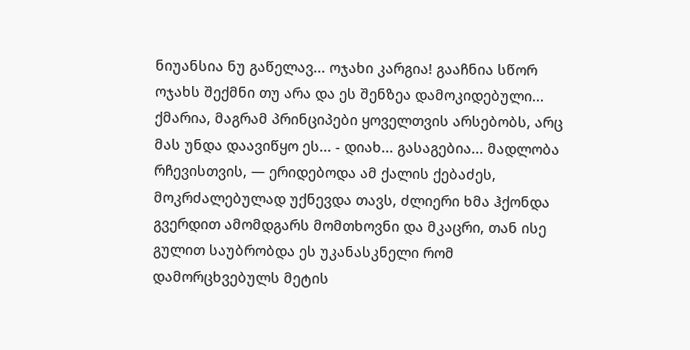ნიუანსია ნუ გაწელავ... ოჯახი კარგია! გააჩნია სწორ ოჯახს შექმნი თუ არა და ეს შენზეა დამოკიდებული... ქმარია, მაგრამ პრინციპები ყოველთვის არსებობს, არც მას უნდა დაავიწყო ეს... - დიახ... გასაგებია... მადლობა რჩევისთვის, — ერიდებოდა ამ ქალის ქებაძეს, მოკრძალებულად უქნევდა თავს, ძლიერი ხმა ჰქონდა გვერდით ამომდგარს მომთხოვნი და მკაცრი, თან ისე გულით საუბრობდა ეს უკანასკნელი რომ დამორცხვებულს მეტის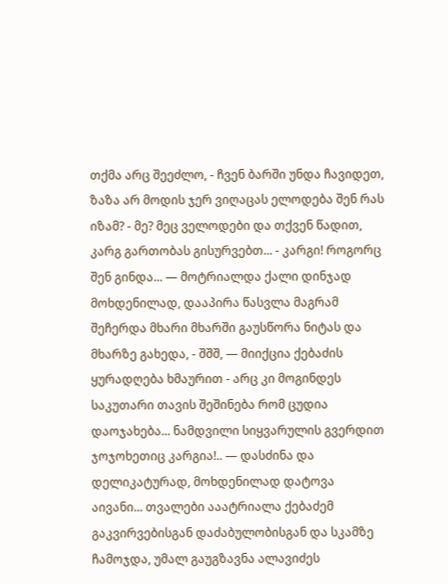თქმა არც შეეძლო, - ჩვენ ბარში უნდა ჩავიდეთ, ზაზა არ მოდის ჯერ ვიღაცას ელოდება შენ რას იზამ? - მე? მეც ველოდები და თქვენ წადით, კარგ გართობას გისურვებთ... - კარგი! როგორც შენ გინდა... — მოტრიალდა ქალი დინჯად მოხდენილად, დააპირა წასვლა მაგრამ შეჩერდა მხარი მხარში გაუსწორა ნიტას და მხარზე გახედა, - შშშ, — მიიქცია ქებაძის ყურადღება ხმაურით - არც კი მოგინდეს საკუთარი თავის შეშინება რომ ცუდია დაოჯახება... ნამდვილი სიყვარულის გვერდით ჯოჯოხეთიც კარგია!.. — დასძინა და დელიკატურად, მოხდენილად დატოვა აივანი... თვალები ააატრიალა ქებაძემ გაკვირვებისგან დაძაბულობისგან და სკამზე ჩამოჯდა, უმალ გაუგზავნა ალავიძეს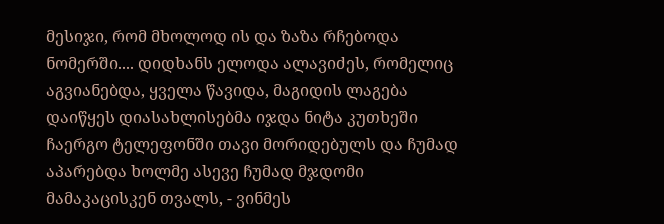მესიჯი, რომ მხოლოდ ის და ზაზა რჩებოდა ნომერში.... დიდხანს ელოდა ალავიძეს, რომელიც აგვიანებდა, ყველა წავიდა, მაგიდის ლაგება დაიწყეს დიასახლისებმა იჯდა ნიტა კუთხეში ჩაერგო ტელეფონში თავი მორიდებულს და ჩუმად აპარებდა ხოლმე ასევე ჩუმად მჯდომი მამაკაცისკენ თვალს, - ვინმეს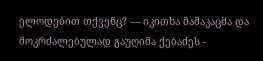ელოდებით თქვენც? — იკითხა მამაკაცმა და მოკრძალებულად გაუღიმა ქებაძეს -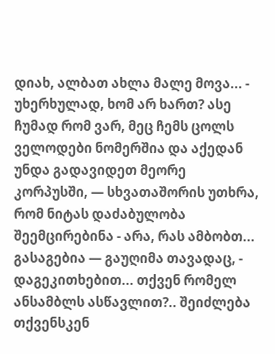დიახ, ალბათ ახლა მალე მოვა... - უხერხულად, ხომ არ ხართ? ასე ჩუმად რომ ვარ, მეც ჩემს ცოლს ველოდები ნომერშია და აქედან უნდა გადავიდეთ მეორე კორპუსში, — სხვათაშორის უთხრა, რომ ნიტას დაძაბულობა შეემცირებინა - არა, რას ამბობთ... გასაგებია — გაუღიმა თავადაც, - დაგეკითხებით... თქვენ რომელ ანსამბლს ასწავლით?.. შეიძლება თქვენსკენ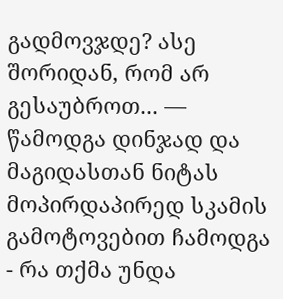გადმოვჯდე? ასე შორიდან, რომ არ გესაუბროთ... — წამოდგა დინჯად და მაგიდასთან ნიტას მოპირდაპირედ სკამის გამოტოვებით ჩამოდგა - რა თქმა უნდა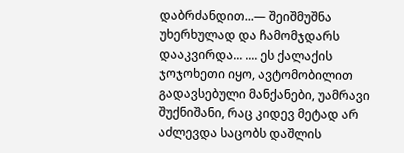დაბრძანდით...— შეიშმუშნა უხერხულად და ჩამომჯდარს დააკვირდა... .... ეს ქალაქის ჯოჯოხეთი იყო, ავტომობილით გადავსებული მანქანები, უამრავი შუქნიშანი, რაც კიდევ მეტად არ აძლევდა საცობს დაშლის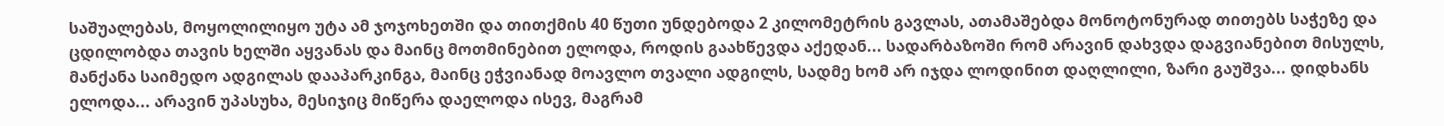საშუალებას, მოყოლილიყო უტა ამ ჯოჯოხეთში და თითქმის 40 წუთი უნდებოდა 2 კილომეტრის გავლას, ათამაშებდა მონოტონურად თითებს საჭეზე და ცდილობდა თავის ხელში აყვანას და მაინც მოთმინებით ელოდა, როდის გაახწევდა აქედან... სადარბაზოში რომ არავინ დახვდა დაგვიანებით მისულს, მანქანა საიმედო ადგილას დააპარკინგა, მაინც ეჭვიანად მოავლო თვალი ადგილს, სადმე ხომ არ იჯდა ლოდინით დაღლილი, ზარი გაუშვა... დიდხანს ელოდა... არავინ უპასუხა, მესიჯიც მიწერა დაელოდა ისევ, მაგრამ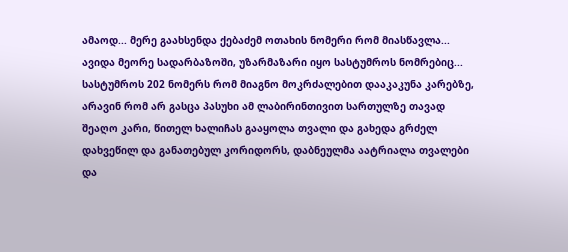ამაოდ... მერე გაახსენდა ქებაძემ ოთახის ნომერი რომ მიასწავლა... ავიდა მეორე სადარბაზოში, უზარმაზარი იყო სასტუმროს ნომრებიც... სასტუმროს 202 ნომერს რომ მიაგნო მოკრძალებით დააკაკუნა კარებზე, არავინ რომ არ გასცა პასუხი ამ ლაბირინთივით სართულზე თავად შეაღო კარი, წითელ ხალიჩას გააყოლა თვალი და გახედა გრძელ დახვეწილ და განათებულ კორიდორს, დაბნეულმა აატრიალა თვალები და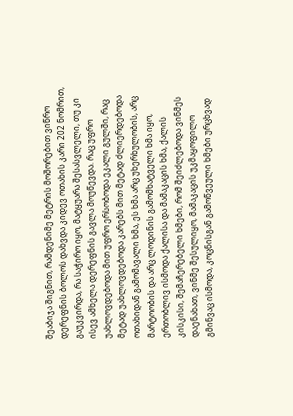შეაბიჯა შიგნით, რამდენიმე მეტრის მოშორებით ვიწრო დერეფნის ბოლოს დახვდა კიდევ ოთახის კარი 202 ნომრით, გაუკვირდა, რა საჭირო იყო, მატყუარა შესასვლელი, თუ კი ისევ ამხელა დერეფნის გავლა მოუწევდა. რაც უფრო უახლოვდებოდა მით უფრო ერსობოდა ეკალი გულში, რაც მეტად უახლოვდებოდა კარებს მით მეტად ძლიერდებოდა ოთახიდან გამომავალი ხმა, ეს ხმა არც უხერხულობის, არც მარტოობის და არც ლოდინის გამომხატველი ხმა იყო, ერთობლივ ისმოდა ქალისა და მამაკაცის ხმა, ქალის კისკისი, შემაჩერებელი ხმები, რომ შეიძლებოდა ვინმეს დაენახათ, ვინმე შესულიყო, მამაკაცის უკმაყოფილო გმინვაც ისმოდა, კოცნისგან გამოწვეული ხმები ურცხვად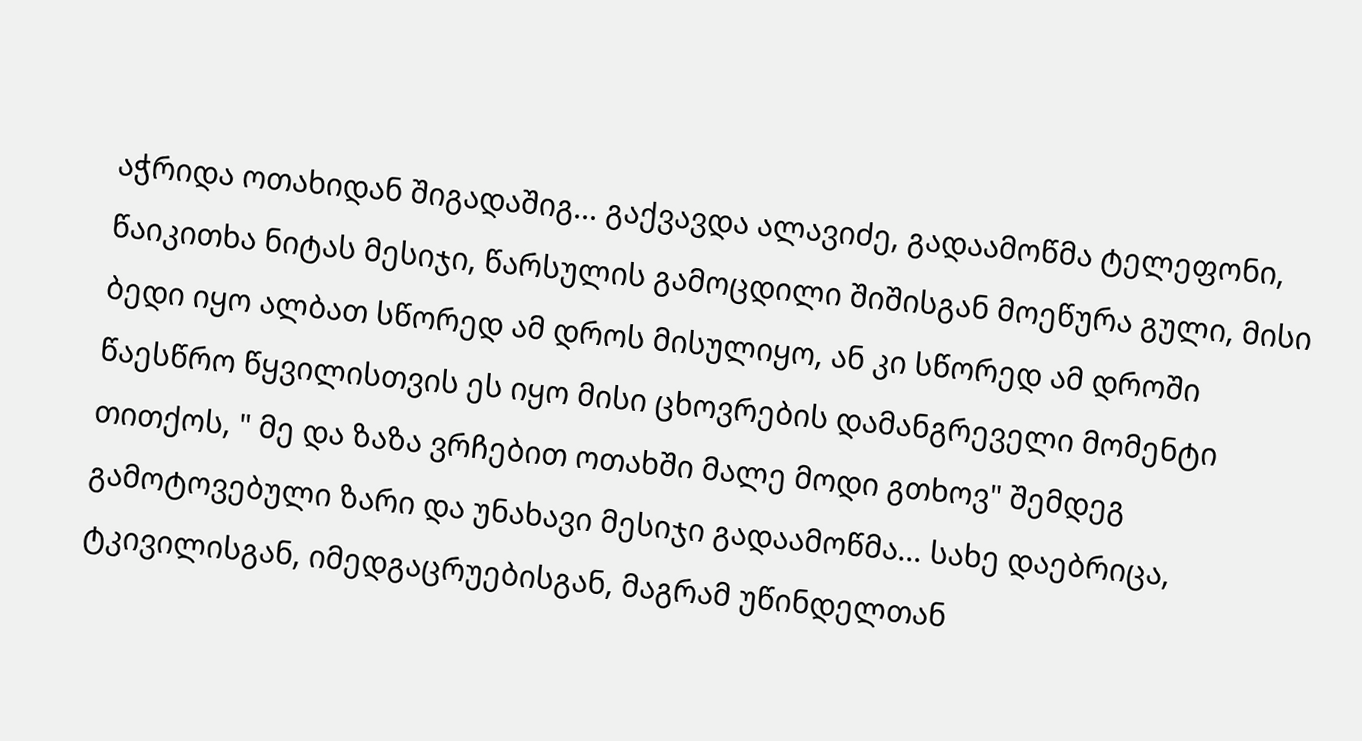აჭრიდა ოთახიდან შიგადაშიგ... გაქვავდა ალავიძე, გადაამოწმა ტელეფონი, წაიკითხა ნიტას მესიჯი, წარსულის გამოცდილი შიშისგან მოეწურა გული, მისი ბედი იყო ალბათ სწორედ ამ დროს მისულიყო, ან კი სწორედ ამ დროში წაესწრო წყვილისთვის ეს იყო მისი ცხოვრების დამანგრეველი მომენტი თითქოს, " მე და ზაზა ვრჩებით ოთახში მალე მოდი გთხოვ" შემდეგ გამოტოვებული ზარი და უნახავი მესიჯი გადაამოწმა... სახე დაებრიცა, ტკივილისგან, იმედგაცრუებისგან, მაგრამ უწინდელთან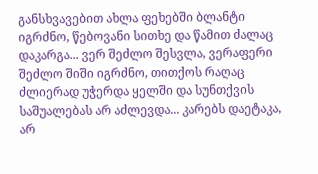განსხვავებით ახლა ფეხებში ბლანტი იგრძნო, წებოვანი სითხე და წამით ძალაც დაკარგა... ვერ შეძლო შესვლა, ვერაფერი შეძლო შიში იგრძნო, თითქოს რაღაც ძლიერად უჭერდა ყელში და სუნთქვის საშუალებას არ აძლევდა... კარებს დაეტაკა, არ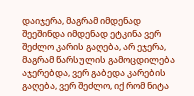დაიჯერა, მაგრამ იმდენად შეეშინდა იმდენად ეტკინა ვერ შეძლო კარის გაღება, არ ეჯერა, მაგრამ წარსულის გამოცდილება აჯერებდა, ვერ გაბედა კარების გაღება, ვერ შეძლო, იქ რომ ნიტა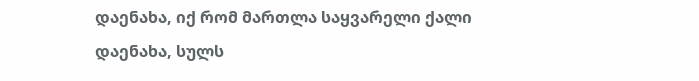დაენახა, იქ რომ მართლა საყვარელი ქალი დაენახა, სულს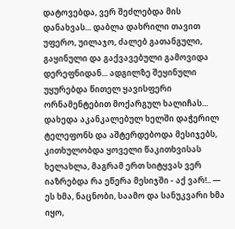დატოვებდა, ვერ შეძლებდა მის დანახვას... დაბლა დახრილი თავით უფერო, უილაჯო, ძალებ გათანგული, გაყინული და გაქვავებული გამოვიდა დერეფნიდან... ადგილზე შეყინული უყურებდა წითელ ყავისფერი ორნამენტებით მოქარგულ ხალიჩას... დახედა აკანკალებულ ხელში დაჭერილ ტელეფონს და აშტერდებოდა მესიჯებს, კითხულობდა ყოველი წაკითხვისას ხელახლა, მაგრამ ერთ სიტყვას ვერ იაზრებდა რა ეწერა მესიჯში - აქ ვარ!.. — ეს ხმა, ნაცნობი, საამო და სანუკვარი ხმა იყო,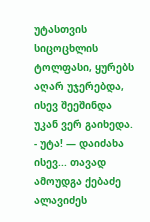უტასთვის სიცოცხლის ტოლფასი, ყურებს აღარ უჯერებდა, ისევ შეეშინდა უკან ვერ გაიხედა. - უტა! — დაიძახა ისევ... თავად ამოუდგა ქებაძე ალავიძეს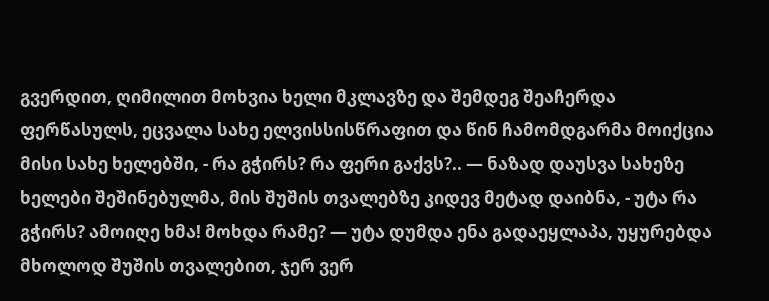გვერდით, ღიმილით მოხვია ხელი მკლავზე და შემდეგ შეაჩერდა ფერწასულს, ეცვალა სახე ელვისსისწრაფით და წინ ჩამომდგარმა მოიქცია მისი სახე ხელებში, - რა გჭირს? რა ფერი გაქვს?.. — ნაზად დაუსვა სახეზე ხელები შეშინებულმა, მის შუშის თვალებზე კიდევ მეტად დაიბნა, - უტა რა გჭირს? ამოიღე ხმა! მოხდა რამე? — უტა დუმდა ენა გადაეყლაპა, უყურებდა მხოლოდ შუშის თვალებით, ჯერ ვერ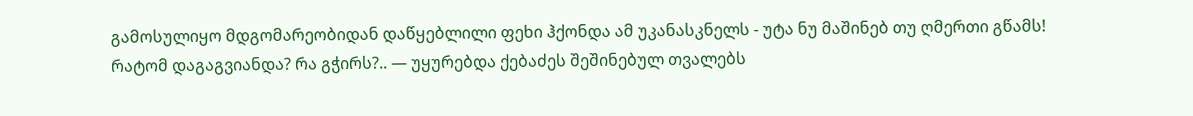გამოსულიყო მდგომარეობიდან დაწყებლილი ფეხი ჰქონდა ამ უკანასკნელს - უტა ნუ მაშინებ თუ ღმერთი გწამს! რატომ დაგაგვიანდა? რა გჭირს?.. — უყურებდა ქებაძეს შეშინებულ თვალებს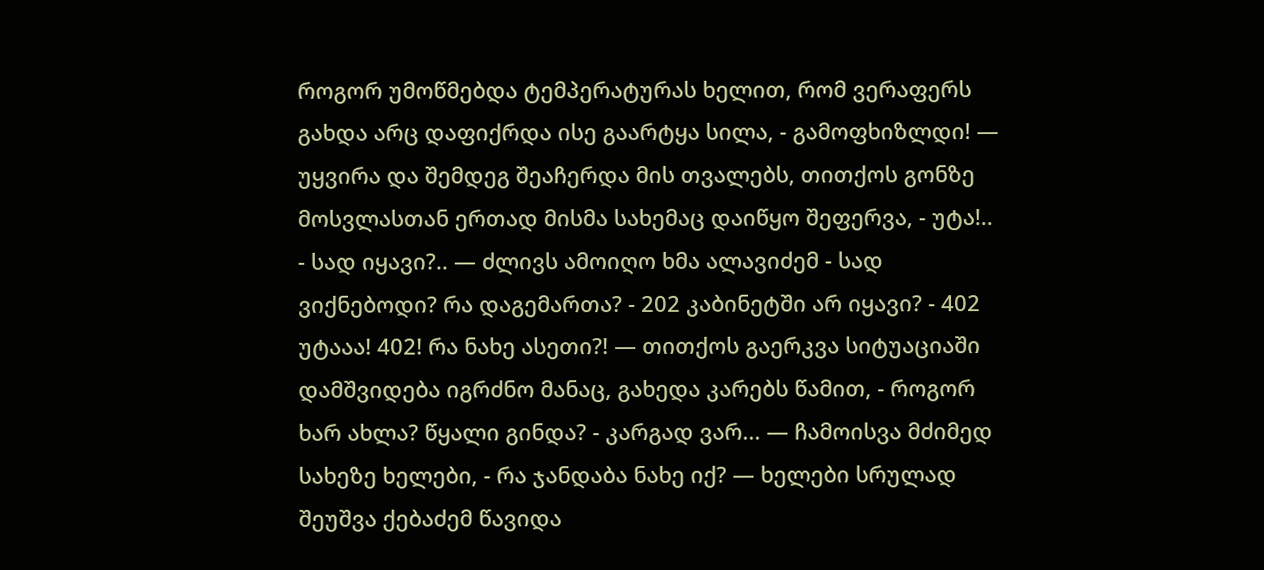როგორ უმოწმებდა ტემპერატურას ხელით, რომ ვერაფერს გახდა არც დაფიქრდა ისე გაარტყა სილა, - გამოფხიზლდი! — უყვირა და შემდეგ შეაჩერდა მის თვალებს, თითქოს გონზე მოსვლასთან ერთად მისმა სახემაც დაიწყო შეფერვა, - უტა!.. - სად იყავი?.. — ძლივს ამოიღო ხმა ალავიძემ - სად ვიქნებოდი? რა დაგემართა? - 202 კაბინეტში არ იყავი? - 402 უტააა! 402! რა ნახე ასეთი?! — თითქოს გაერკვა სიტუაციაში დამშვიდება იგრძნო მანაც, გახედა კარებს წამით, - როგორ ხარ ახლა? წყალი გინდა? - კარგად ვარ... — ჩამოისვა მძიმედ სახეზე ხელები, - რა ჯანდაბა ნახე იქ? — ხელები სრულად შეუშვა ქებაძემ წავიდა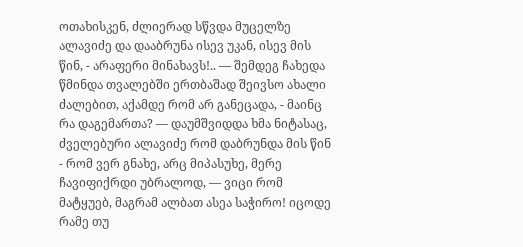ოთახისკენ, ძლიერად სწვდა მუცელზე ალავიძე და დააბრუნა ისევ უკან, ისევ მის წინ, - არაფერი მინახავს!.. — შემდეგ ჩახედა წმინდა თვალებში ერთბაშად შეივსო ახალი ძალებით, აქამდე რომ არ განეცადა, - მაინც რა დაგემართა? — დაუმშვიდდა ხმა ნიტასაც, ძველებური ალავიძე რომ დაბრუნდა მის წინ - რომ ვერ გნახე, არც მიპასუხე, მერე ჩავიფიქრდი უბრალოდ, — ვიცი რომ მატყუებ, მაგრამ ალბათ ასეა საჭირო! იცოდე რამე თუ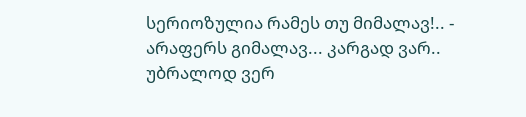სერიოზულია რამეს თუ მიმალავ!.. - არაფერს გიმალავ... კარგად ვარ.. უბრალოდ ვერ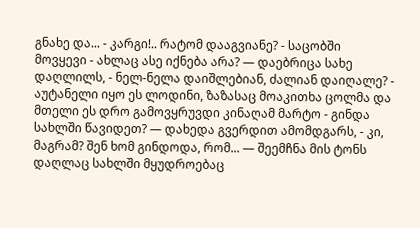გნახე და... - კარგი!.. რატომ დააგვიანე? - საცობში მოვყევი - ახლაც ასე იქნება არა? — დაებრიცა სახე დაღლილს, - ნელ-ნელა დაიშლებიან, ძალიან დაიღალე? - აუტანელი იყო ეს ლოდინი, ზაზასაც მოაკითხა ცოლმა და მთელი ეს დრო გამოვყრუვდი კინაღამ მარტო - გინდა სახლში წავიდეთ? — დახედა გვერდით ამომდგარს, - კი, მაგრამ? შენ ხომ გინდოდა, რომ... — შეემჩნა მის ტონს დაღლაც სახლში მყუდროებაც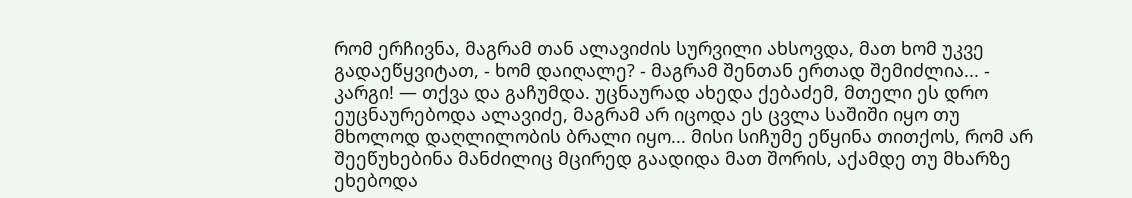რომ ერჩივნა, მაგრამ თან ალავიძის სურვილი ახსოვდა, მათ ხომ უკვე გადაეწყვიტათ, - ხომ დაიღალე? - მაგრამ შენთან ერთად შემიძლია... - კარგი! — თქვა და გაჩუმდა. უცნაურად ახედა ქებაძემ, მთელი ეს დრო ეუცნაურებოდა ალავიძე, მაგრამ არ იცოდა ეს ცვლა საშიში იყო თუ მხოლოდ დაღლილობის ბრალი იყო... მისი სიჩუმე ეწყინა თითქოს, რომ არ შეეწუხებინა მანძილიც მცირედ გაადიდა მათ შორის, აქამდე თუ მხარზე ეხებოდა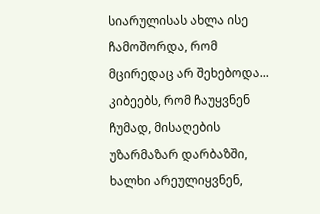სიარულისას ახლა ისე ჩამოშორდა, რომ მცირედაც არ შეხებოდა... კიბეებს, რომ ჩაუყვნენ ჩუმად, მისაღების უზარმაზარ დარბაზში, ხალხი არეულიყვნენ,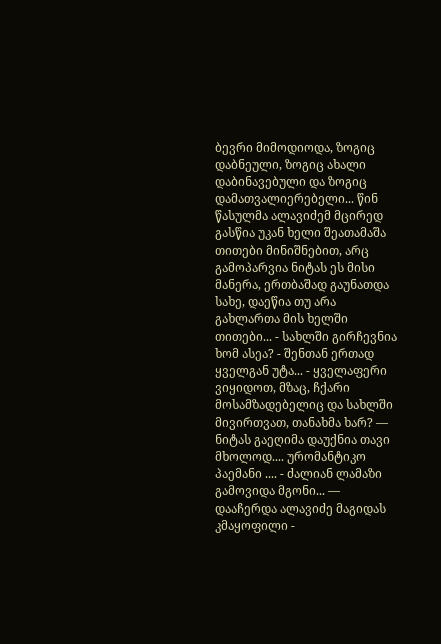ბევრი მიმოდიოდა, ზოგიც დაბნეული, ზოგიც ახალი დაბინავებული და ზოგიც დამათვალიერებელი... წინ წასულმა ალავიძემ მცირედ გასწია უკან ხელი შეათამაშა თითები მინიშნებით, არც გამოპარვია ნიტას ეს მისი მანერა, ერთბაშად გაუნათდა სახე, დაეწია თუ არა გახლართა მის ხელში თითები... - სახლში გირჩევნია ხომ ასეა? - შენთან ერთად ყველგან უტა... - ყველაფერი ვიყიდოთ, მზაც, ჩქარი მოსამზადებელიც და სახლში მივირთვათ, თანახმა ხარ? — ნიტას გაეღიმა დაუქნია თავი მხოლოდ.... ურომანტიკო პაემანი .... - ძალიან ლამაზი გამოვიდა მგონი... — დააჩერდა ალავიძე მაგიდას კმაყოფილი -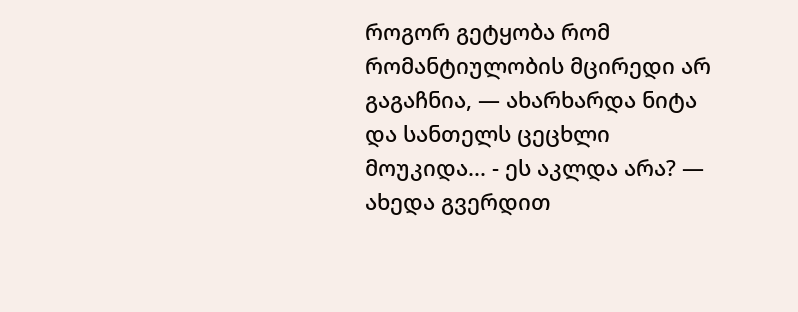როგორ გეტყობა რომ რომანტიულობის მცირედი არ გაგაჩნია, — ახარხარდა ნიტა და სანთელს ცეცხლი მოუკიდა... - ეს აკლდა არა? — ახედა გვერდით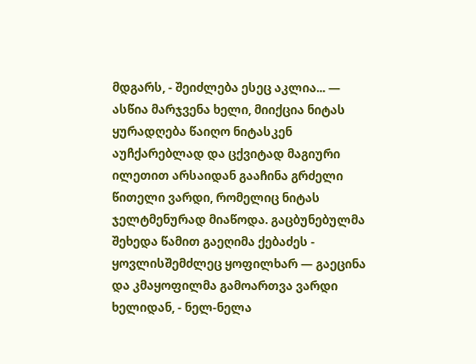მდგარს, - შეიძლება ესეც აკლია... — ასწია მარჯვენა ხელი, მიიქცია ნიტას ყურადღება წაიღო ნიტასკენ აუჩქარებლად და ცქვიტად მაგიური ილეთით არსაიდან გააჩინა გრძელი წითელი ვარდი, რომელიც ნიტას ჯელტმენურად მიაწოდა. გაცბუნებულმა შეხედა წამით გაეღიმა ქებაძეს - ყოვლისშემძლეც ყოფილხარ — გაეცინა და კმაყოფილმა გამოართვა ვარდი ხელიდან, - ნელ-ნელა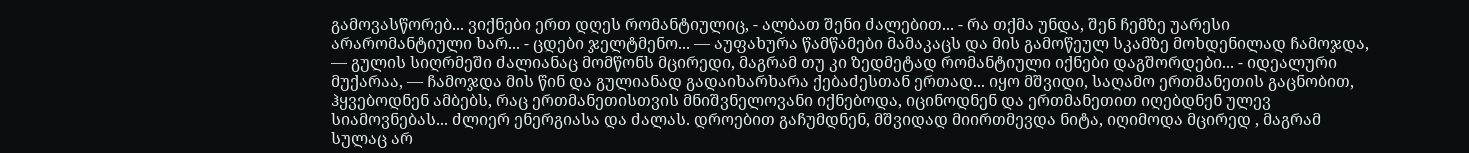გამოვასწორებ... ვიქნები ერთ დღეს რომანტიულიც, - ალბათ შენი ძალებით... - რა თქმა უნდა, შენ ჩემზე უარესი არარომანტიული ხარ... - ცდები ჯელტმენო... — აუფახურა წამწამები მამაკაცს და მის გამოწეულ სკამზე მოხდენილად ჩამოჯდა, — გულის სიღრმეში ძალიანაც მომწონს მცირედი, მაგრამ თუ კი ზედმეტად რომანტიული იქნები დაგშორდები... - იდეალური მუქარაა, — ჩამოჯდა მის წინ და გულიანად გადაიხარხარა ქებაძესთან ერთად... იყო მშვიდი, საღამო ერთმანეთის გაცნობით, ჰყვებოდნენ ამბებს, რაც ერთმანეთისთვის მნიშვნელოვანი იქნებოდა, იცინოდნენ და ერთმანეთით იღებდნენ ულევ სიამოვნებას... ძლიერ ენერგიასა და ძალას. დროებით გაჩუმდნენ, მშვიდად მიირთმევდა ნიტა, იღიმოდა მცირედ , მაგრამ სულაც არ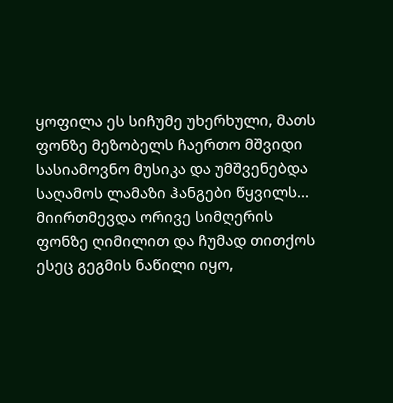ყოფილა ეს სიჩუმე უხერხული, მათს ფონზე მეზობელს ჩაერთო მშვიდი სასიამოვნო მუსიკა და უმშვენებდა საღამოს ლამაზი ჰანგები წყვილს... მიირთმევდა ორივე სიმღერის ფონზე ღიმილით და ჩუმად თითქოს ესეც გეგმის ნაწილი იყო,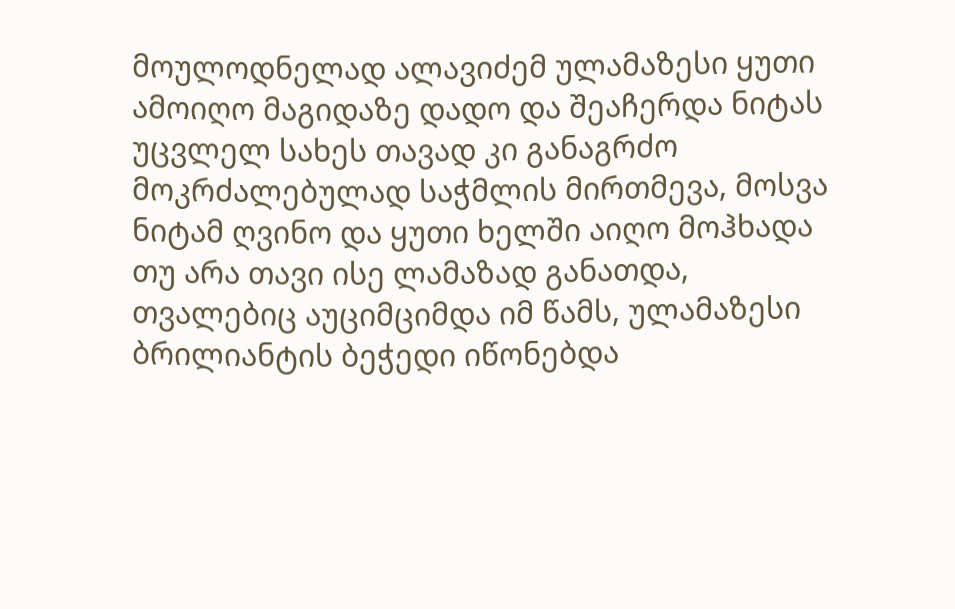მოულოდნელად ალავიძემ ულამაზესი ყუთი ამოიღო მაგიდაზე დადო და შეაჩერდა ნიტას უცვლელ სახეს თავად კი განაგრძო მოკრძალებულად საჭმლის მირთმევა, მოსვა ნიტამ ღვინო და ყუთი ხელში აიღო მოჰხადა თუ არა თავი ისე ლამაზად განათდა, თვალებიც აუციმციმდა იმ წამს, ულამაზესი ბრილიანტის ბეჭედი იწონებდა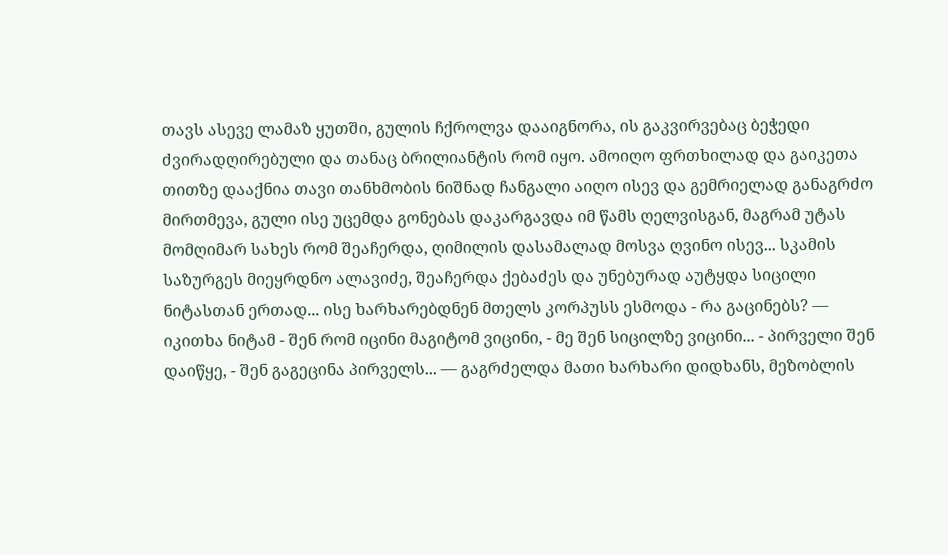თავს ასევე ლამაზ ყუთში, გულის ჩქროლვა დააიგნორა, ის გაკვირვებაც ბეჭედი ძვირადღირებული და თანაც ბრილიანტის რომ იყო. ამოიღო ფრთხილად და გაიკეთა თითზე დააქნია თავი თანხმობის ნიშნად ჩანგალი აიღო ისევ და გემრიელად განაგრძო მირთმევა, გული ისე უცემდა გონებას დაკარგავდა იმ წამს ღელვისგან, მაგრამ უტას მომღიმარ სახეს რომ შეაჩერდა, ღიმილის დასამალად მოსვა ღვინო ისევ... სკამის საზურგეს მიეყრდნო ალავიძე, შეაჩერდა ქებაძეს და უნებურად აუტყდა სიცილი ნიტასთან ერთად... ისე ხარხარებდნენ მთელს კორპუსს ესმოდა - რა გაცინებს? — იკითხა ნიტამ - შენ რომ იცინი მაგიტომ ვიცინი, - მე შენ სიცილზე ვიცინი... - პირველი შენ დაიწყე, - შენ გაგეცინა პირველს... — გაგრძელდა მათი ხარხარი დიდხანს, მეზობლის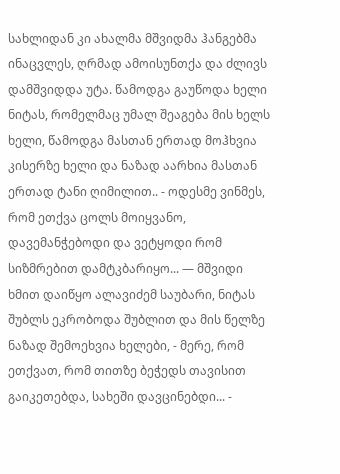სახლიდან კი ახალმა მშვიდმა ჰანგებმა ინაცვლეს, ღრმად ამოისუნთქა და ძლივს დამშვიდდა უტა. წამოდგა გაუწოდა ხელი ნიტას, რომელმაც უმალ შეაგება მის ხელს ხელი, წამოდგა მასთან ერთად მოჰხვია კისერზე ხელი და ნაზად აარხია მასთან ერთად ტანი ღიმილით.. - ოდესმე ვინმეს, რომ ეთქვა ცოლს მოიყვანო, დავემანჭებოდი და ვეტყოდი რომ სიზმრებით დამტკბარიყო... — მშვიდი ხმით დაიწყო ალავიძემ საუბარი, ნიტას შუბლს ეკრობოდა შუბლით და მის წელზე ნაზად შემოეხვია ხელები, - მერე, რომ ეთქვათ, რომ თითზე ბეჭედს თავისით გაიკეთებდა, სახეში დავცინებდი... -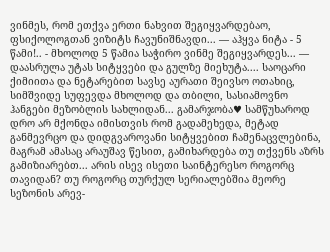ვინმეს, რომ ეთქვა ერთი ნახვით შეგიყვარდებაო, ფსიქოლოგთან ვიზიტს ჩავუნიშნავდი... — აჰყვა ნიტა - 5 წამი!.. - მხოლოდ 5 წამია საჭირო ვინმე შეგიყვარდეს... — დაასრულა უტას სიტყვები და გულზე მიეხუტა.... საოცარი ქიმიითა და ნეტარებით სავსე აურათი შეივსო ოთახიც, სიმშვიდე სუფევდა მხოლოდ და თბილი, სასიამოვნო ჰანგები მეზობლის სახლიდან... გამარჯობა♥ სამწუხაროდ დრო არ მქონდა იმისთვის რომ გადამეხედა, მეტად განმევრცო და დიდგვაროვანი სიტყვებით ჩამენაცვლებინა, მაგრამ ამასაც არაუშავ წესით, გამიხარდება თუ თქვენს აზრს გამიზიარებთ... არის ისევ ისეთი საინტერესო როგორც თავიდან? თუ როგორც თურქულ სერიალებშია მეორე სეზონის არევ-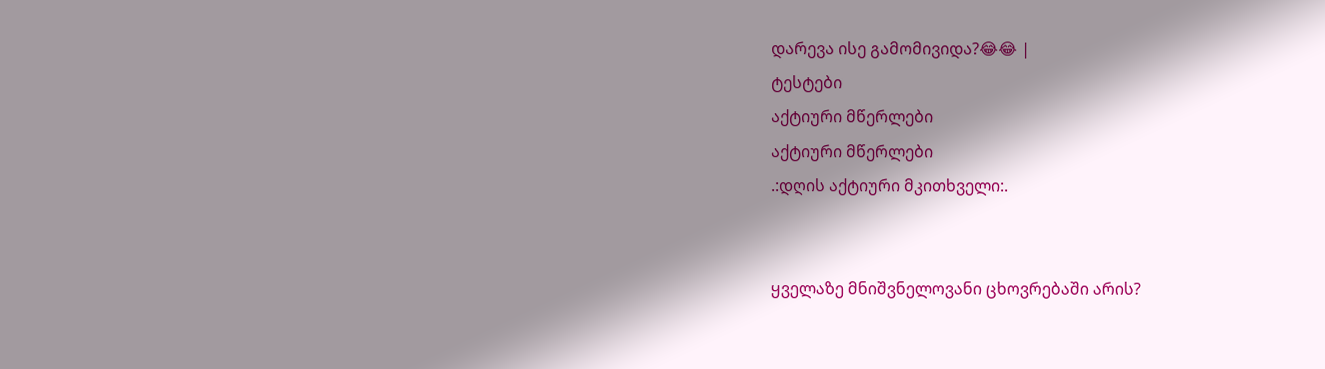დარევა ისე გამომივიდა?😂😂 |
ტესტები
აქტიური მწერლები
აქტიური მწერლები
.:დღის აქტიური მკითხველი:.


ყველაზე მნიშვნელოვანი ცხოვრებაში არის?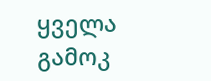ყველა გამოკ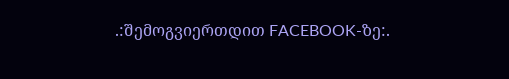.:შემოგვიერთდით FACEBOOK-ზე:.